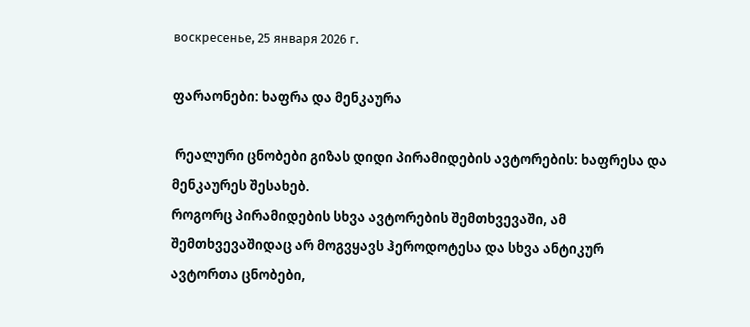воскресенье, 25 января 2026 г.

ფარაონები: ხაფრა და მენკაურა

 რეალური ცნობები გიზას დიდი პირამიდების ავტორების: ხაფრესა და მენკაურეს შესახებ.
როგორც პირამიდების სხვა ავტორების შემთხვევაში, ამ შემთხვევაშიდაც არ მოგვყავს ჰეროდოტესა და სხვა ანტიკურ ავტორთა ცნობები,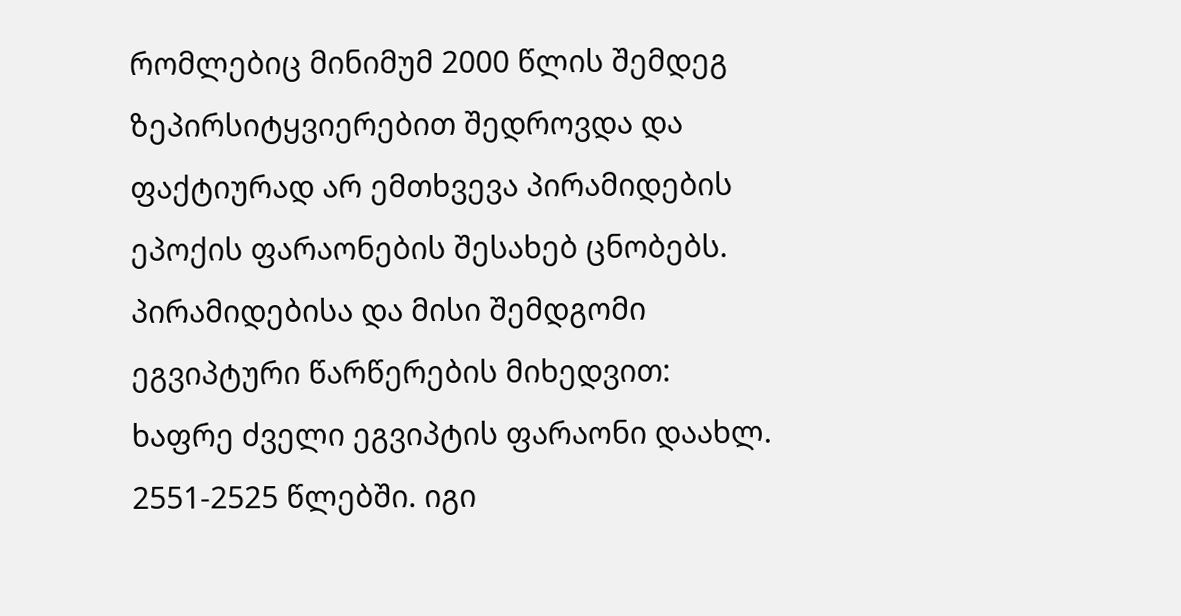რომლებიც მინიმუმ 2000 წლის შემდეგ ზეპირსიტყვიერებით შედროვდა და ფაქტიურად არ ემთხვევა პირამიდების ეპოქის ფარაონების შესახებ ცნობებს.
პირამიდებისა და მისი შემდგომი ეგვიპტური წარწერების მიხედვით:
ხაფრე ძველი ეგვიპტის ფარაონი დაახლ. 2551-2525 წლებში. იგი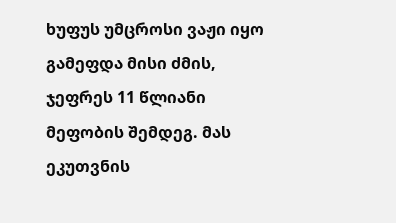ხუფუს უმცროსი ვაჟი იყო გამეფდა მისი ძმის, ჯეფრეს 11 წლიანი მეფობის შემდეგ. მას ეკუთვნის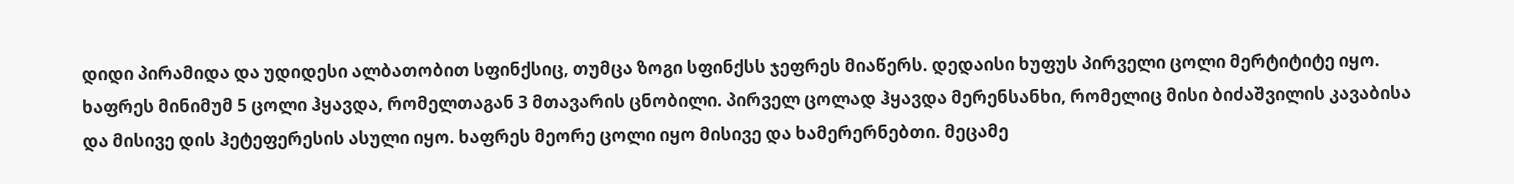დიდი პირამიდა და უდიდესი ალბათობით სფინქსიც, თუმცა ზოგი სფინქსს ჯეფრეს მიაწერს. დედაისი ხუფუს პირველი ცოლი მერტიტიტე იყო.
ხაფრეს მინიმუმ 5 ცოლი ჰყავდა, რომელთაგან 3 მთავარის ცნობილი. პირველ ცოლად ჰყავდა მერენსანხი, რომელიც მისი ბიძაშვილის კავაბისა და მისივე დის ჰეტეფერესის ასული იყო. ხაფრეს მეორე ცოლი იყო მისივე და ხამერერნებთი. მეცამე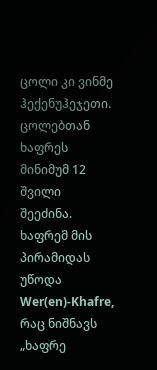ცოლი კი ვინმე ჰექენუჰეჯეთი. ცოლებთან ხაფრეს მინიმუმ 12 შვილი შეეძინა.
ხაფრემ მის პირამიდას უწოდა Wer(en)-Khafre, რაც ნიშნავს „ხაფრე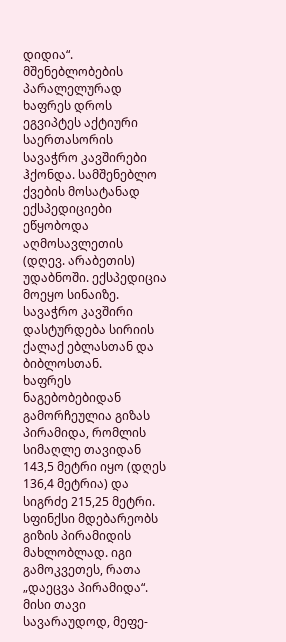დიდია“.
მშენებლობების პარალელურად ხაფრეს დროს ეგვიპტეს აქტიური საერთასორის სავაჭრო კავშირები ჰქონდა. სამშენებლო ქვების მოსატანად ექსპედიციები ეწყობოდა აღმოსავლეთის (დღევ. არაბეთის) უდაბნოში. ექსპედიცია მოეყო სინაიზე. სავაჭრო კავშირი დასტურდება სირიის ქალაქ ებლასთან და ბიბლოსთან.
ხაფრეს ნაგებობებიდან გამორჩეულია გიზას პირამიდა, რომლის სიმაღლე თავიდან 143,5 მეტრი იყო (დღეს 136,4 მეტრია) და სიგრძე 215,25 მეტრი.
სფინქსი მდებარეობს გიზის პირამიდის მახლობლად. იგი გამოკვეთეს, რათა „დაეცვა პირამიდა“. მისი თავი სავარაუდოდ, მეფე-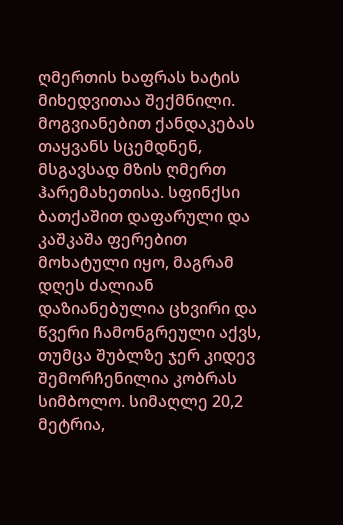ღმერთის ხაფრას ხატის მიხედვითაა შექმნილი. მოგვიანებით ქანდაკებას თაყვანს სცემდნენ, მსგავსად მზის ღმერთ ჰარემახეთისა. სფინქსი ბათქაშით დაფარული და კაშკაშა ფერებით მოხატული იყო, მაგრამ დღეს ძალიან დაზიანებულია ცხვირი და წვერი ჩამონგრეული აქვს, თუმცა შუბლზე ჯერ კიდევ შემორჩენილია კობრას სიმბოლო. სიმაღლე 20,2 მეტრია,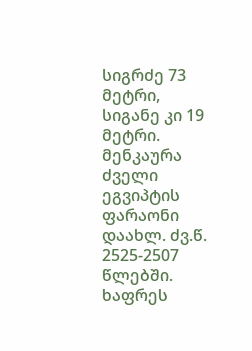სიგრძე 73 მეტრი, სიგანე კი 19 მეტრი.
მენკაურა ძველი ეგვიპტის ფარაონი დაახლ. ძვ.წ. 2525-2507 წლებში. ხაფრეს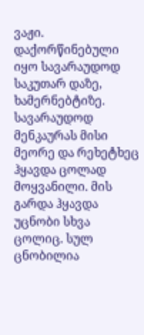ვაჟი. დაქორწინებული იყო სავარაუდოდ საკუთარ დაზე, ხამერნებტიზე. სავარაუდოდ მენკაურას მისი მეორე და რეხეტხეც ჰყავდა ცოლად მოყვანილი. მის გარდა ჰყავდა უცნობი სხვა ცოლიც. სულ ცნობილია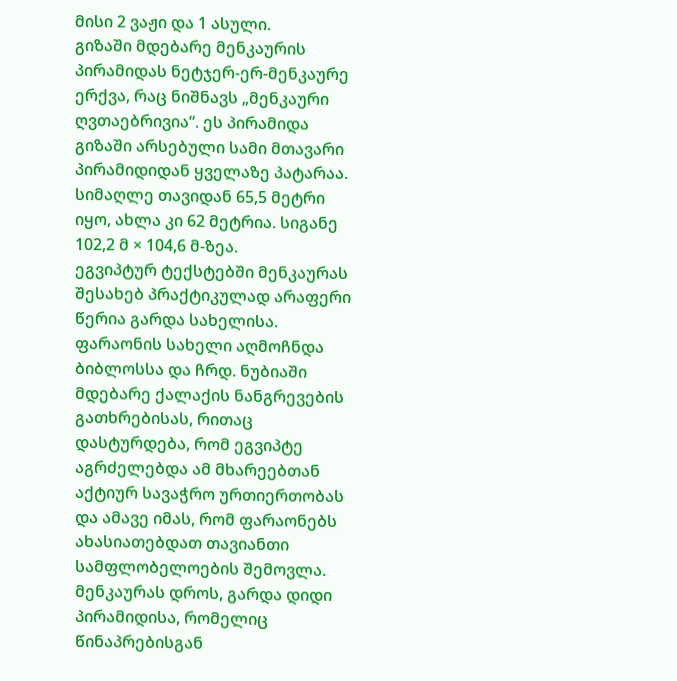მისი 2 ვაჟი და 1 ასული.
გიზაში მდებარე მენკაურის პირამიდას ნეტჯერ-ერ-მენკაურე ერქვა, რაც ნიშნავს „მენკაური ღვთაებრივია“. ეს პირამიდა გიზაში არსებული სამი მთავარი პირამიდიდან ყველაზე პატარაა. სიმაღლე თავიდან 65,5 მეტრი იყო, ახლა კი 62 მეტრია. სიგანე 102,2 მ × 104,6 მ-ზეა.
ეგვიპტურ ტექსტებში მენკაურას შესახებ პრაქტიკულად არაფერი წერია გარდა სახელისა. ფარაონის სახელი აღმოჩნდა ბიბლოსსა და ჩრდ. ნუბიაში მდებარე ქალაქის ნანგრევების გათხრებისას, რითაც დასტურდება, რომ ეგვიპტე აგრძელებდა ამ მხარეებთან აქტიურ სავაჭრო ურთიერთობას და ამავე იმას, რომ ფარაონებს ახასიათებდათ თავიანთი სამფლობელოების შემოვლა.
მენკაურას დროს, გარდა დიდი პირამიდისა, რომელიც წინაპრებისგან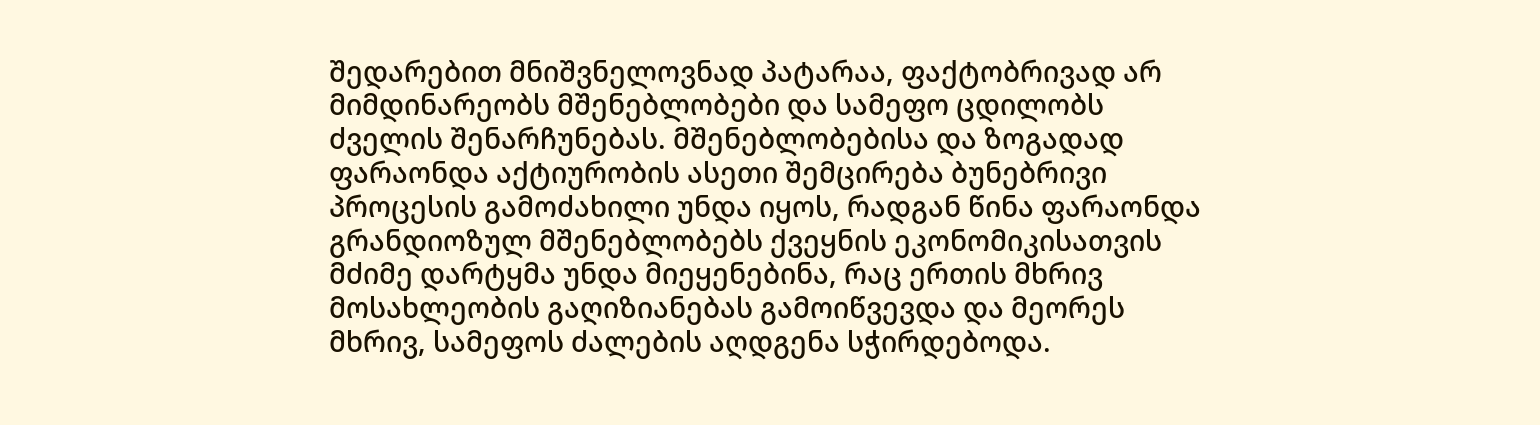შედარებით მნიშვნელოვნად პატარაა, ფაქტობრივად არ მიმდინარეობს მშენებლობები და სამეფო ცდილობს ძველის შენარჩუნებას. მშენებლობებისა და ზოგადად ფარაონდა აქტიურობის ასეთი შემცირება ბუნებრივი პროცესის გამოძახილი უნდა იყოს, რადგან წინა ფარაონდა გრანდიოზულ მშენებლობებს ქვეყნის ეკონომიკისათვის მძიმე დარტყმა უნდა მიეყენებინა, რაც ერთის მხრივ მოსახლეობის გაღიზიანებას გამოიწვევდა და მეორეს მხრივ, სამეფოს ძალების აღდგენა სჭირდებოდა.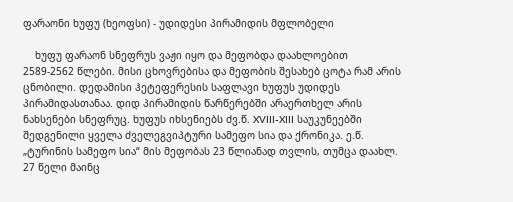ფარაონი ხუფუ (ხეოფსი) - უდიდესი პირამიდის მფლობელი

    ხუფუ ფარაონ სნეფრუს ვაჟი იყო და მეფობდა დაახლოებით  2589-2562 წლები. მისი ცხოვრებისა და მეფობის შესახებ ცოტა რამ არის ცნობილი. დედამისი ჰეტეფერესის საფლავი ხუფუს უდიდეს პირამიდასთანაა. დიდ პირამიდის წარწერებში არაერთხელ არის ნახსენები სნეფრუც. ხუფუს იხსენიებს ძვ.წ. XVIII-XIII საუკუნეებში შედგენილი ყველა ძველეგვიპტური სამეფო სია და ქრონიკა. ე.წ. „ტურინის სამეფო სია“ მის მეფობას 23 წლიანად თვლის, თუმცა დაახლ. 27 წელი მაინც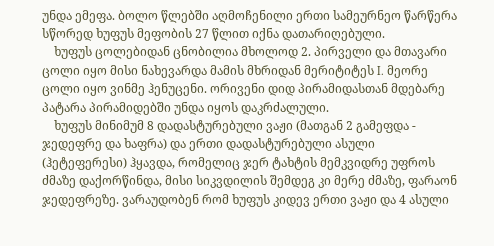უნდა ემეფა. ბოლო წლებში აღმოჩენილი ერთი სამეურნეო წარწერა სწორედ ხუფუს მეფობის 27 წლით იქნა დათარიღებული.
    ხუფუს ცოლებიდან ცნობილია მხოლოდ 2. პირველი და მთავარი ცოლი იყო მისი ნახევარდა მამის მხრიდან მერიტიტეს I. მეორე ცოლი იყო ვინმე ჰენუცენი. ორივენი დიდ პირამიდასთან მდებარე პატარა პირამიდებში უნდა იყოს დაკრძალული.
    ხუფუს მინიმუმ 8 დადასტურებული ვაჟი (მათგან 2 გამეფდა - ჯედეფრე და ხაფრა) და ერთი დადასტურებული ასული (ჰეტეფერესი) ჰყავდა, რომელიც ჯერ ტახტის მემკვიდრე უფროს ძმაზე დაქორწინდა, მისი სიკვდილის შემდეგ კი მერე ძმაზე, ფარაონ ჯედეფრეზე. ვარაუდობენ რომ ხუფუს კიდევ ერთი ვაჟი და 4 ასული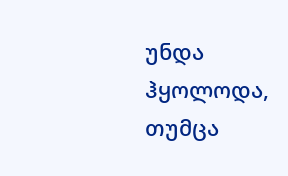უნდა ჰყოლოდა, თუმცა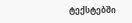ტექსტებში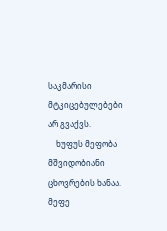საკმარისი მტკიცებულებები არ გვაქვს.
    ხუფუს მეფობა მშვიდობიანი ცხოვრების ხანაა. მეფე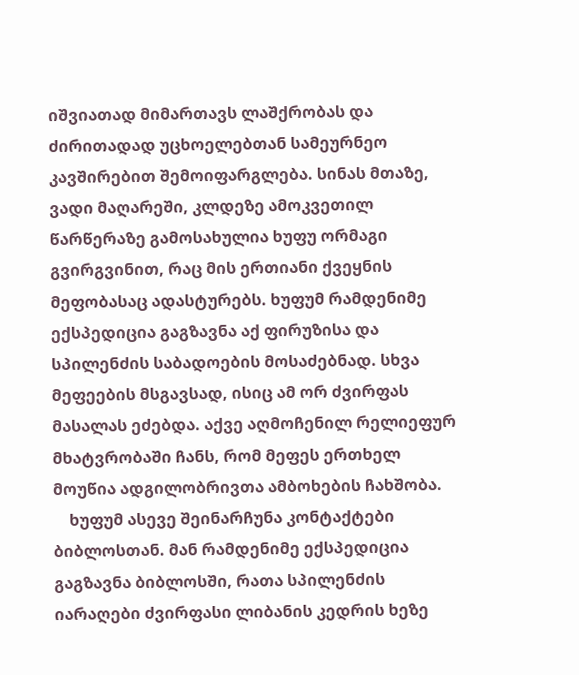იშვიათად მიმართავს ლაშქრობას და ძირითადად უცხოელებთან სამეურნეო კავშირებით შემოიფარგლება. სინას მთაზე, ვადი მაღარეში, კლდეზე ამოკვეთილ წარწერაზე გამოსახულია ხუფუ ორმაგი გვირგვინით, რაც მის ერთიანი ქვეყნის მეფობასაც ადასტურებს. ხუფუმ რამდენიმე ექსპედიცია გაგზავნა აქ ფირუზისა და სპილენძის საბადოების მოსაძებნად. სხვა მეფეების მსგავსად, ისიც ამ ორ ძვირფას მასალას ეძებდა. აქვე აღმოჩენილ რელიეფურ მხატვრობაში ჩანს, რომ მეფეს ერთხელ მოუწია ადგილობრივთა ამბოხების ჩახშობა.
    ხუფუმ ასევე შეინარჩუნა კონტაქტები ბიბლოსთან. მან რამდენიმე ექსპედიცია გაგზავნა ბიბლოსში, რათა სპილენძის იარაღები ძვირფასი ლიბანის კედრის ხეზე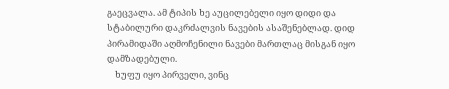გაეცვალა. ამ ტიპის ხე აუცილებელი იყო დიდი და სტაბილური დაკრძალვის ნავების ასაშენებლად. დიდ პირამიდაში აღმოჩენილი ნავები მართლაც მისგან იყო დამზადებული.
    ხუფუ იყო პირველი, ვინც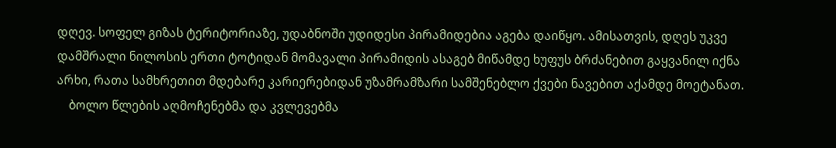დღევ. სოფელ გიზას ტერიტორიაზე, უდაბნოში უდიდესი პირამიდებია აგება დაიწყო. ამისათვის, დღეს უკვე დამშრალი ნილოსის ერთი ტოტიდან მომავალი პირამიდის ასაგებ მიწამდე ხუფუს ბრძანებით გაყვანილ იქნა არხი, რათა სამხრეთით მდებარე კარიერებიდან უზამრამზარი სამშენებლო ქვები ნავებით აქამდე მოეტანათ.
    ბოლო წლების აღმოჩენებმა და კვლევებმა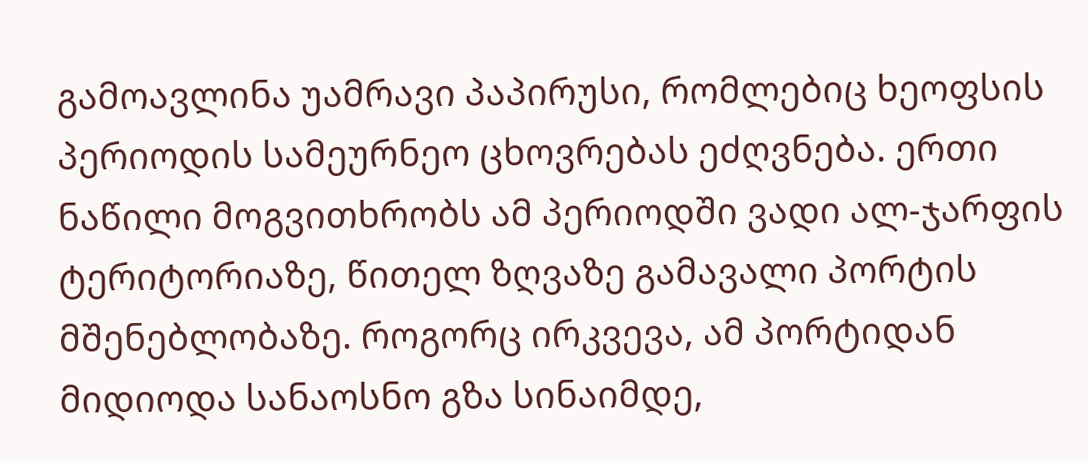გამოავლინა უამრავი პაპირუსი, რომლებიც ხეოფსის პერიოდის სამეურნეო ცხოვრებას ეძღვნება. ერთი ნაწილი მოგვითხრობს ამ პერიოდში ვადი ალ-ჯარფის ტერიტორიაზე, წითელ ზღვაზე გამავალი პორტის მშენებლობაზე. როგორც ირკვევა, ამ პორტიდან მიდიოდა სანაოსნო გზა სინაიმდე,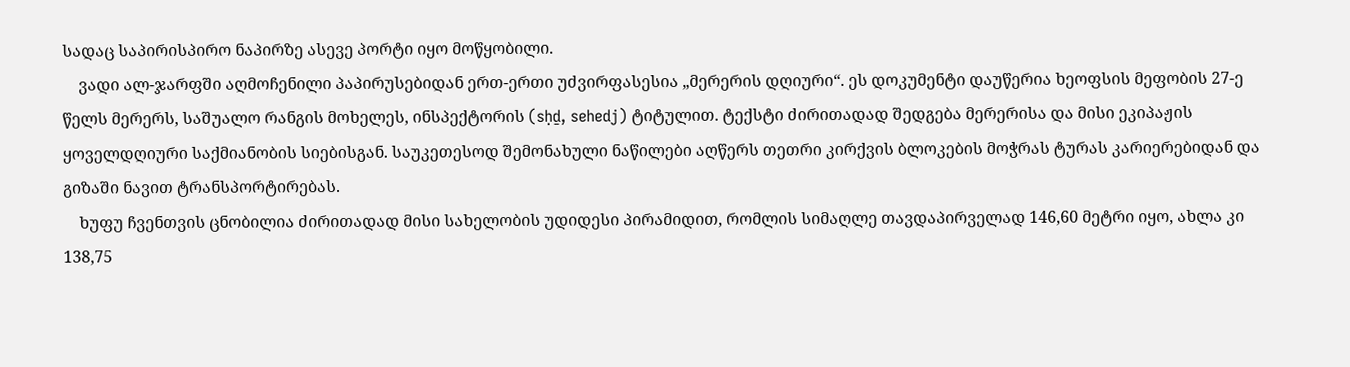სადაც საპირისპირო ნაპირზე ასევე პორტი იყო მოწყობილი.
    ვადი ალ-ჯარფში აღმოჩენილი პაპირუსებიდან ერთ-ერთი უძვირფასესია „მერერის დღიური“. ეს დოკუმენტი დაუწერია ხეოფსის მეფობის 27-ე წელს მერერს, საშუალო რანგის მოხელეს, ინსპექტორის (sḥḏ, sehedj) ტიტულით. ტექსტი ძირითადად შედგება მერერისა და მისი ეკიპაჟის ყოველდღიური საქმიანობის სიებისგან. საუკეთესოდ შემონახული ნაწილები აღწერს თეთრი კირქვის ბლოკების მოჭრას ტურას კარიერებიდან და გიზაში ნავით ტრანსპორტირებას.
    ხუფუ ჩვენთვის ცნობილია ძირითადად მისი სახელობის უდიდესი პირამიდით, რომლის სიმაღლე თავდაპირველად 146,60 მეტრი იყო, ახლა კი 138,75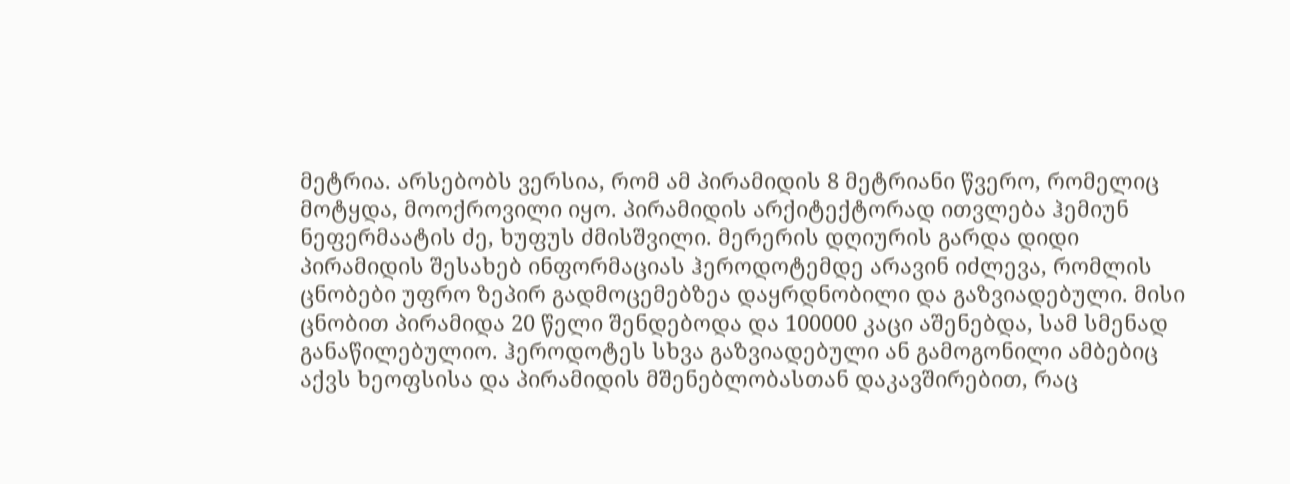მეტრია. არსებობს ვერსია, რომ ამ პირამიდის 8 მეტრიანი წვერო, რომელიც მოტყდა, მოოქროვილი იყო. პირამიდის არქიტექტორად ითვლება ჰემიუნ ნეფერმაატის ძე, ხუფუს ძმისშვილი. მერერის დღიურის გარდა დიდი პირამიდის შესახებ ინფორმაციას ჰეროდოტემდე არავინ იძლევა, რომლის ცნობები უფრო ზეპირ გადმოცემებზეა დაყრდნობილი და გაზვიადებული. მისი ცნობით პირამიდა 20 წელი შენდებოდა და 100000 კაცი აშენებდა, სამ სმენად განაწილებულიო. ჰეროდოტეს სხვა გაზვიადებული ან გამოგონილი ამბებიც აქვს ხეოფსისა და პირამიდის მშენებლობასთან დაკავშირებით, რაც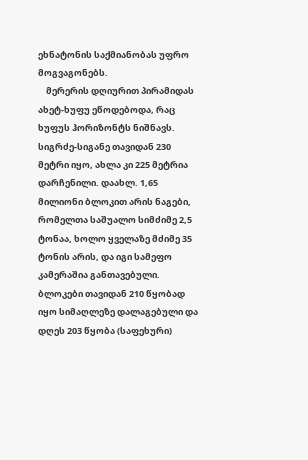ეხნატონის საქმიანობას უფრო მოგვაგონებს.
    მერერის დღიურით პირამიდას ახეტ-ხუფუ ეწოდებოდა, რაც ხუფუს ჰორიზონტს ნიშნავს. სიგრძე-სიგანე თავიდან 230 მეტრი იყო, ახლა კი 225 მეტრია დარჩენილი. დაახლ. 1,65 მილიონი ბლოკით არის ნაგები, რომელთა საშუალო სიმძიმე 2,5 ტონაა, ხოლო ყველაზე მძიმე 35 ტონის არის, და იგი სამეფო კამერაშია განთავებული. ბლოკები თავიდან 210 წყობად იყო სიმაღლეზე დალაგებული და დღეს 203 წყობა (საფეხური)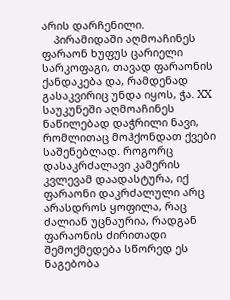არის დარჩენილი.
    პირამიდაში აღმოაჩინეს ფარაონ ხუფუს ცარიელი სარკოფაგი, თავად ფარაონის ქანდაკება და, რამდენად გასაკვირიც უნდა იყოს, ჭა. XX საუკუნეში აღმოაჩინეს ნაწილებად დაჭრილი ნავი, რომლითაც მოჰქონდათ ქვები საშენებლად. როგორც დასაკრძალავი კამერის კვლევამ დაადასტურა, იქ ფარაონი დაკრძალული არც არასდროს ყოფილა, რაც ძალიან უცნაურია, რადგან ფარაონის ძირითადი შემოქმედება სწორედ ეს ნაგებობა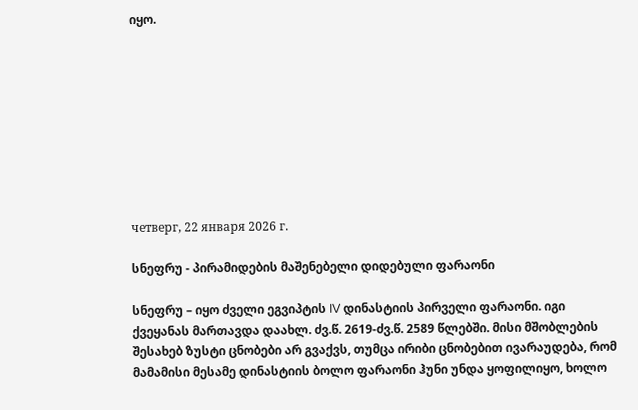იყო.









четверг, 22 января 2026 г.

სნეფრუ - პირამიდების მაშენებელი დიდებული ფარაონი

სნეფრუ – იყო ძველი ეგვიპტის IV დინასტიის პირველი ფარაონი. იგი ქვეყანას მართავდა დაახლ. ძვ.წ. 2619-ძვ.წ. 2589 წლებში. მისი მშობლების შესახებ ზუსტი ცნობები არ გვაქვს, თუმცა ირიბი ცნობებით ივარაუდება, რომ მამამისი მესამე დინასტიის ბოლო ფარაონი ჰუნი უნდა ყოფილიყო, ხოლო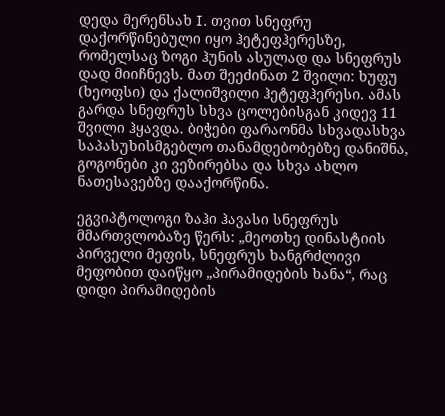დედა მერენსახ I. თვით სნეფრუ დაქორწინებული იყო ჰეტეფჰერესზე, რომელსაც ზოგი ჰუნის ასულად და სნეფრუს დად მიიჩნევს. მათ შეეძინათ 2 შვილი: ხუფუ (ხეოფსი) და ქალიშვილი ჰეტეფჰერესი. ამას გარდა სნეფრუს სხვა ცოლებისგან კიდევ 11 შვილი ჰყავდა. ბიჭები ფარაონმა სხვადასხვა საპასუხისმგებლო თანამდებობებზე დანიშნა, გოგონები კი ვეზირებსა და სხვა ახლო ნათესავებზე დააქორწინა.

ეგვიპტოლოგი ზაჰი ჰავასი სნეფრუს მმართვლობაზე წერს: „მეოთხე დინასტიის პირველი მეფის, სნეფრუს ხანგრძლივი მეფობით დაიწყო „პირამიდების ხანა“, რაც დიდი პირამიდების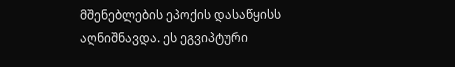მშენებლების ეპოქის დასაწყისს აღნიშნავდა. ეს ეგვიპტური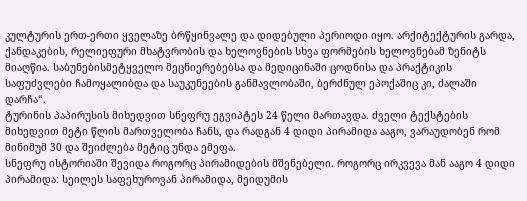კულტურის ერთ-ერთი ყველაზე ბრწყინვალე და დიდებული პერიოდი იყო. არქიტექტურის გარდა, ქანდაკების, რელიეფური მხატვრობის და ხელოვნების სხვა ფორმების ხელოვნებამ ზენიტს მიაღწია. საბუნებისმეტყველო მეცნიერებებსა და მედიცინაში ცოდნისა და პრაქტიკის საფუძვლები ჩამოყალიბდა და საუკუნეების განმავლობაში, ბერძნულ ეპოქაშიც კი, ძალაში დარჩა“.
ტურინის პაპირუსის მიხედვით სნეფრუ ეგვიპტეს 24 წელი მართავდა. ძველი ტექსტების მიხედვით მეტი წლის მართველობა ჩანს, და რადგან 4 დიდი პირამიდა ააგო, ვარაუდობენ რომ მინიმუმ 30 და შეიძლება მეტიც უნდა ემეფა.
სნეფრუ ისტორიაში შევიდა როგორც პირამიდების მშენებელი. როგორც ირკვევა მან ააგო 4 დიდი პირამიდა: სეილეს საფეხუროვან პირამიდა, მეიდუმის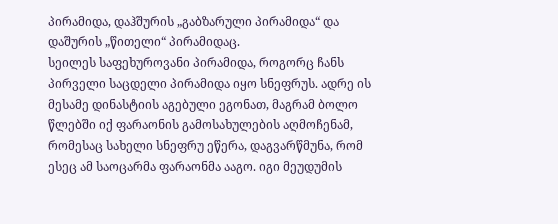პირამიდა, დაჰშურის „გაბზარული პირამიდა“ და დაშურის „წითელი“ პირამიდაც.
სეილეს საფეხუროვანი პირამიდა, როგორც ჩანს პირველი საცდელი პირამიდა იყო სნეფრუს. ადრე ის მესამე დინასტიის აგებული ეგონათ, მაგრამ ბოლო წლებში იქ ფარაონის გამოსახულების აღმოჩენამ, რომესაც სახელი სნეფრუ ეწერა, დაგვარწმუნა, რომ ესეც ამ საოცარმა ფარაონმა ააგო. იგი მეუდუმის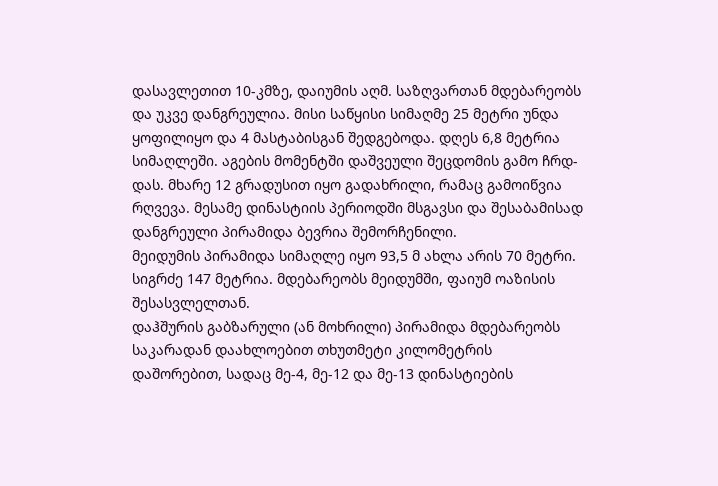დასავლეთით 10-კმზე, დაიუმის აღმ. საზღვართან მდებარეობს და უკვე დანგრეულია. მისი საწყისი სიმაღმე 25 მეტრი უნდა ყოფილიყო და 4 მასტაბისგან შედგებოდა. დღეს 6,8 მეტრია სიმაღლეში. აგების მომენტში დაშვეული შეცდომის გამო ჩრდ-დას. მხარე 12 გრადუსით იყო გადახრილი, რამაც გამოიწვია რღვევა. მესამე დინასტიის პერიოდში მსგავსი და შესაბამისად დანგრეული პირამიდა ბევრია შემორჩენილი.
მეიდუმის პირამიდა სიმაღლე იყო 93,5 მ ახლა არის 70 მეტრი. სიგრძე 147 მეტრია. მდებარეობს მეიდუმში, ფაიუმ ოაზისის შესასვლელთან.
დაჰშურის გაბზარული (ან მოხრილი) პირამიდა მდებარეობს საკარადან დაახლოებით თხუთმეტი კილომეტრის დაშორებით, სადაც მე-4, მე-12 და მე-13 დინასტიების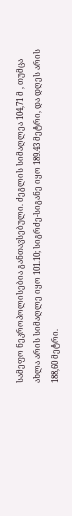სამეფო ნეკროპოლისებია განთავსებული. ძეგლის სიმაღლეა 104,71 მ , თუმცა ახლა არის სიმაღლე იყო 101.10; სიგრძე-სიგანე იყო 189.43 მეტრი, და დღეს არის 188,60 მეტრი.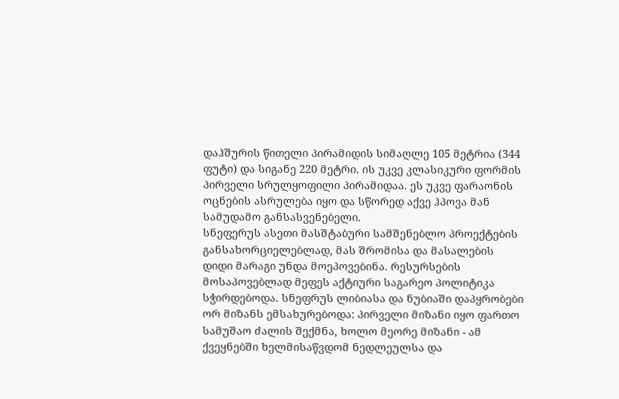დაჰშურის წითელი პირამიდის სიმაღლე 105 მეტრია (344 ფუტი) და სიგანე 220 მეტრი. ის უკვე კლასიკური ფორმის პირველი სრულყოფილი პირამიდაა. ეს უკვე ფარაონის ოცნების ასრულება იყო და სწორედ აქვე ჰპოვა მან სამუდამო განსასვენებელი.
სნეფერუს ასეთი მასშტაბური სამშენებლო პროექტების განსახორციელებლად, მას შრომისა და მასალების დიდი მარაგი უნდა მოეპოვებინა. რესურსების მოსაპოვებლად მეფეს აქტიური საგარეო პოლიტიკა სჭირდებოდა. სნეფრუს ლიბიასა და ნუბიაში დაპყრობები ორ მიზანს ემსახურებოდა: პირველი მიზანი იყო ფართო სამუშაო ძალის შექმნა, ხოლო მეორე მიზანი - ამ ქვეყნებში ხელმისაწვდომ ნედლეულსა და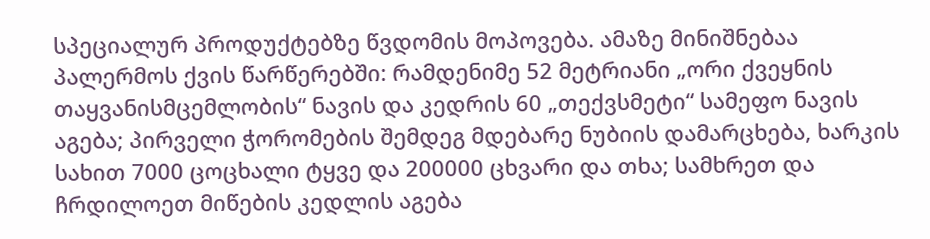სპეციალურ პროდუქტებზე წვდომის მოპოვება. ამაზე მინიშნებაა პალერმოს ქვის წარწერებში: რამდენიმე 52 მეტრიანი „ორი ქვეყნის თაყვანისმცემლობის“ ნავის და კედრის 60 „თექვსმეტი“ სამეფო ნავის აგება; პირველი ჭორომების შემდეგ მდებარე ნუბიის დამარცხება, ხარკის სახით 7000 ცოცხალი ტყვე და 200000 ცხვარი და თხა; სამხრეთ და ჩრდილოეთ მიწების კედლის აგება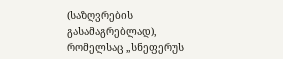(საზღვრების გასამაგრებლად), რომელსაც „სნეფერუს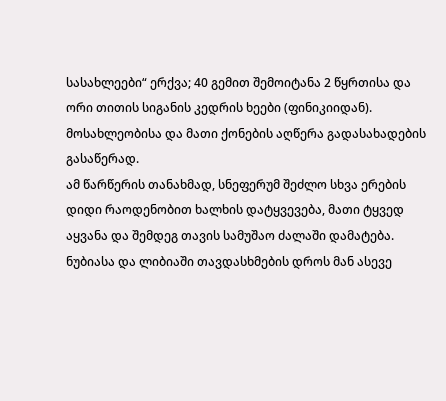სასახლეები“ ერქვა; 40 გემით შემოიტანა 2 წყრთისა და ორი თითის სიგანის კედრის ხეები (ფინიკიიდან). მოსახლეობისა და მათი ქონების აღწერა გადასახადების გასაწერად.
ამ წარწერის თანახმად, სნეფერუმ შეძლო სხვა ერების დიდი რაოდენობით ხალხის დატყვევება, მათი ტყვედ აყვანა და შემდეგ თავის სამუშაო ძალაში დამატება. ნუბიასა და ლიბიაში თავდასხმების დროს მან ასევე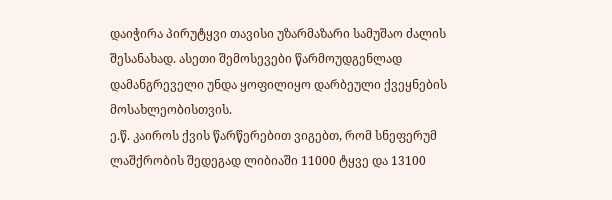დაიჭირა პირუტყვი თავისი უზარმაზარი სამუშაო ძალის შესანახად. ასეთი შემოსევები წარმოუდგენლად დამანგრეველი უნდა ყოფილიყო დარბეული ქვეყნების მოსახლეობისთვის.
ე.წ. კაიროს ქვის წარწერებით ვიგებთ, რომ სნეფერუმ ლაშქრობის შედეგად ლიბიაში 11000 ტყვე და 13100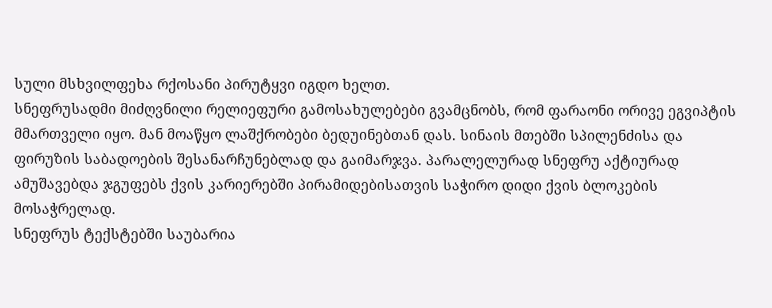სული მსხვილფეხა რქოსანი პირუტყვი იგდო ხელთ.
სნეფრუსადმი მიძღვნილი რელიეფური გამოსახულებები გვამცნობს, რომ ფარაონი ორივე ეგვიპტის მმართველი იყო. მან მოაწყო ლაშქრობები ბედუინებთან დას. სინაის მთებში სპილენძისა და ფირუზის საბადოების შესანარჩუნებლად და გაიმარჯვა. პარალელურად სნეფრუ აქტიურად ამუშავებდა ჯგუფებს ქვის კარიერებში პირამიდებისათვის საჭირო დიდი ქვის ბლოკების მოსაჭრელად.
სნეფრუს ტექსტებში საუბარია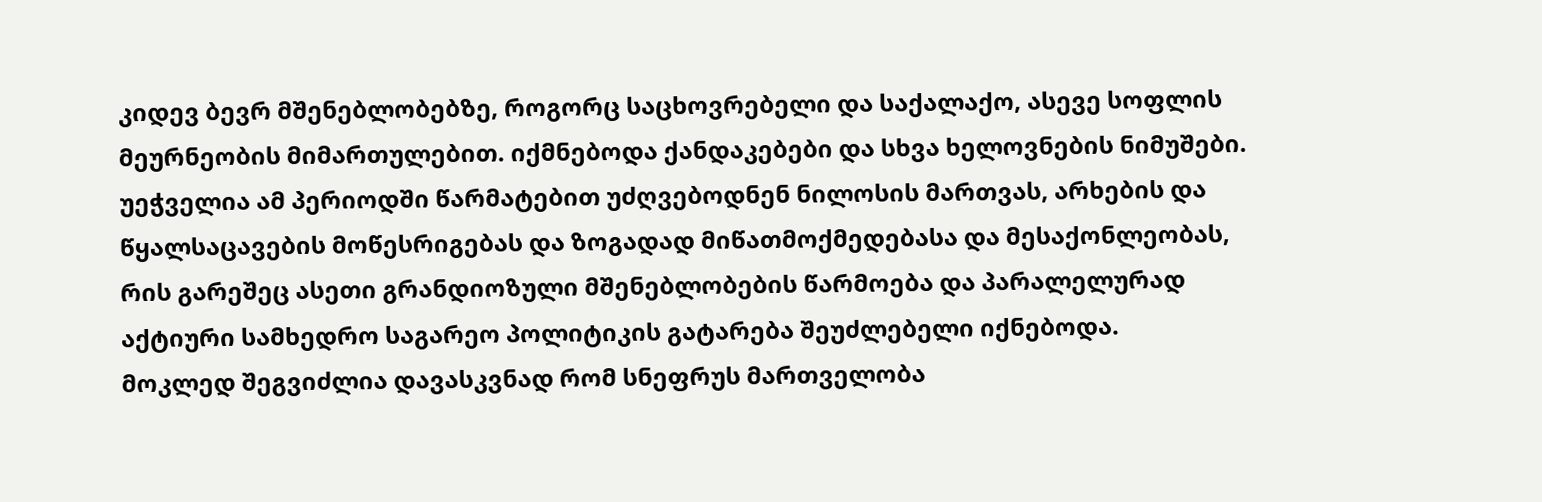კიდევ ბევრ მშენებლობებზე, როგორც საცხოვრებელი და საქალაქო, ასევე სოფლის მეურნეობის მიმართულებით. იქმნებოდა ქანდაკებები და სხვა ხელოვნების ნიმუშები. უეჭველია ამ პერიოდში წარმატებით უძღვებოდნენ ნილოსის მართვას, არხების და წყალსაცავების მოწესრიგებას და ზოგადად მიწათმოქმედებასა და მესაქონლეობას, რის გარეშეც ასეთი გრანდიოზული მშენებლობების წარმოება და პარალელურად აქტიური სამხედრო საგარეო პოლიტიკის გატარება შეუძლებელი იქნებოდა.
მოკლედ შეგვიძლია დავასკვნად რომ სნეფრუს მართველობა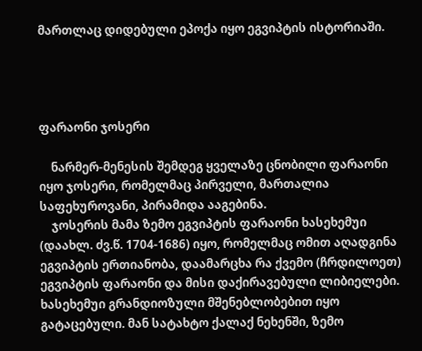მართლაც დიდებული ეპოქა იყო ეგვიპტის ისტორიაში.




ფარაონი ჯოსერი

    ნარმერ-მენესის შემდეგ ყველაზე ცნობილი ფარაონი იყო ჯოსერი, რომელმაც პირველი, მართალია საფეხუროვანი, პირამიდა ააგებინა.
    ჯოსერის მამა ზემო ეგვიპტის ფარაონი ხასეხემუი (დაახლ. ძვ.წ. 1704-1686) იყო, რომელმაც ომით აღადგინა ეგვიპტის ერთიანობა, დაამარცხა რა ქვემო (ჩრდილოეთ) ეგვიპტის ფარაონი და მისი დაქირავებული ლიბიელები. ხასეხემუი გრანდიოზული მშენებლობებით იყო გატაცებული. მან სატახტო ქალაქ ნეხენში, ზემო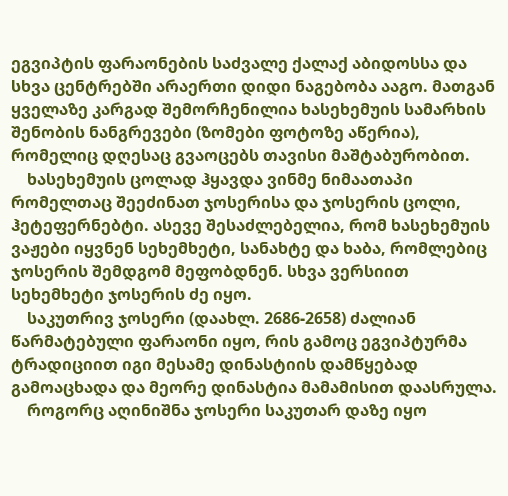ეგვიპტის ფარაონების საძვალე ქალაქ აბიდოსსა და სხვა ცენტრებში არაერთი დიდი ნაგებობა ააგო. მათგან ყველაზე კარგად შემორჩენილია ხასეხემუის სამარხის შენობის ნანგრევები (ზომები ფოტოზე აწერია), რომელიც დღესაც გვაოცებს თავისი მაშტაბურობით.
    ხასეხემუის ცოლად ჰყავდა ვინმე ნიმაათაპი რომელთაც შეეძინათ ჯოსერისა და ჯოსერის ცოლი, ჰეტეფერნებტი. ასევე შესაძლებელია, რომ ხასეხემუის ვაჟები იყვნენ სეხემხეტი, სანახტე და ხაბა, რომლებიც ჯოსერის შემდგომ მეფობდნენ. სხვა ვერსიით სეხემხეტი ჯოსერის ძე იყო.
    საკუთრივ ჯოსერი (დაახლ. 2686-2658) ძალიან წარმატებული ფარაონი იყო, რის გამოც ეგვიპტურმა ტრადიციით იგი მესამე დინასტიის დამწყებად გამოაცხადა და მეორე დინასტია მამამისით დაასრულა.
    როგორც აღინიშნა ჯოსერი საკუთარ დაზე იყო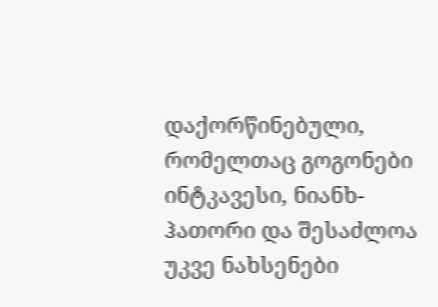დაქორწინებული, რომელთაც გოგონები ინტკავესი, ნიანხ-ჰათორი და შესაძლოა უკვე ნახსენები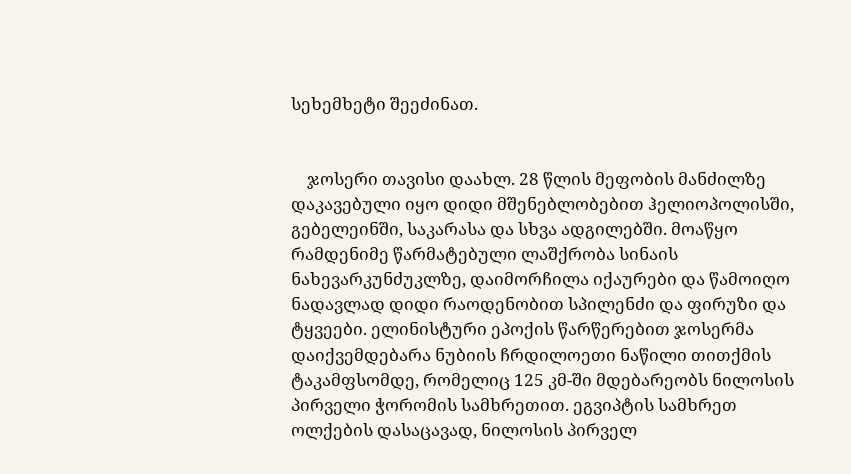სეხემხეტი შეეძინათ.


    ჯოსერი თავისი დაახლ. 28 წლის მეფობის მანძილზე დაკავებული იყო დიდი მშენებლობებით ჰელიოპოლისში, გებელეინში, საკარასა და სხვა ადგილებში. მოაწყო რამდენიმე წარმატებული ლაშქრობა სინაის ნახევარკუნძუკლზე, დაიმორჩილა იქაურები და წამოიღო ნადავლად დიდი რაოდენობით სპილენძი და ფირუზი და ტყვეები. ელინისტური ეპოქის წარწერებით ჯოსერმა დაიქვემდებარა ნუბიის ჩრდილოეთი ნაწილი თითქმის ტაკამფსომდე, რომელიც 125 კმ-ში მდებარეობს ნილოსის პირველი ჭორომის სამხრეთით. ეგვიპტის სამხრეთ ოლქების დასაცავად, ნილოსის პირველ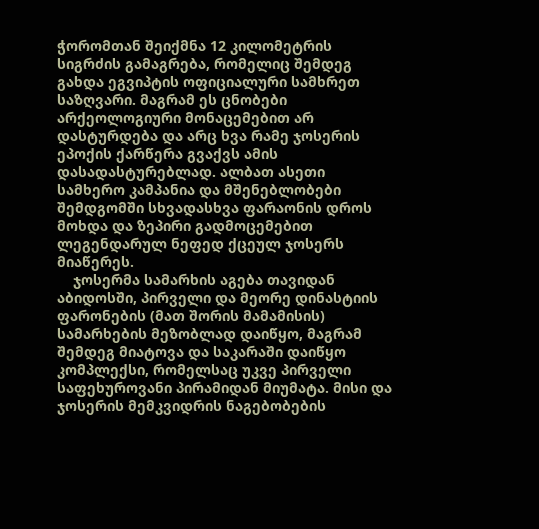ჭორომთან შეიქმნა 12 კილომეტრის სიგრძის გამაგრება, რომელიც შემდეგ გახდა ეგვიპტის ოფიციალური სამხრეთ საზღვარი. მაგრამ ეს ცნობები არქეოლოგიური მონაცემებით არ დასტურდება და არც ხვა რამე ჯოსერის ეპოქის ქარწერა გვაქვს ამის დასადასტურებლად. ალბათ ასეთი სამხერო კამპანია და მშენებლობები შემდგომში სხვადასხვა ფარაონის დროს მოხდა და ზეპირი გადმოცემებით ლეგენდარულ ნეფედ ქცეულ ჯოსერს მიაწერეს.
    ჯოსერმა სამარხის აგება თავიდან აბიდოსში, პირველი და მეორე დინასტიის ფარონების (მათ შორის მამამისის) სამარხების მეზობლად დაიწყო, მაგრამ შემდეგ მიატოვა და საკარაში დაიწყო კომპლექსი, რომელსაც უკვე პირველი საფეხუროვანი პირამიდან მიუმატა. მისი და ჯოსერის მემკვიდრის ნაგებობების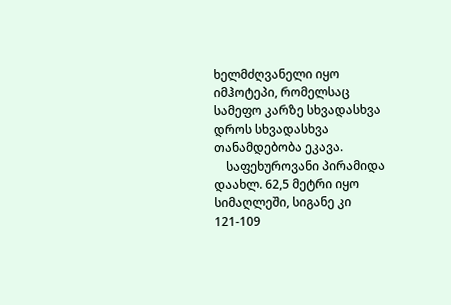ხელმძღვანელი იყო იმჰოტეპი, რომელსაც სამეფო კარზე სხვადასხვა დროს სხვადასხვა თანამდებობა ეკავა.
    საფეხუროვანი პირამიდა დაახლ. 62,5 მეტრი იყო სიმაღლეში, სიგანე კი 121-109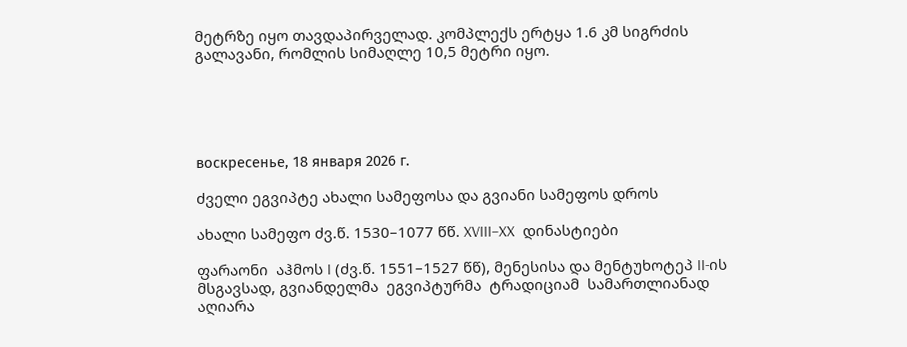მეტრზე იყო თავდაპირველად. კომპლექს ერტყა 1.6 კმ სიგრძის გალავანი, რომლის სიმაღლე 10,5 მეტრი იყო.





воскресенье, 18 января 2026 г.

ძველი ეგვიპტე ახალი სამეფოსა და გვიანი სამეფოს დროს

ახალი სამეფო ძვ.წ. 1530–1077 წწ. XVIII–XX  დინასტიები

ფარაონი  აჰმოს I (ძვ.წ. 1551–1527 წწ), მენესისა და მენტუხოტეპ II-ის მსგავსად, გვიანდელმა  ეგვიპტურმა  ტრადიციამ  სამართლიანად  აღიარა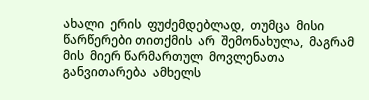ახალი  ერის  ფუძემდებლად,  თუმცა  მისი  წარწერები თითქმის  არ  შემონახულა,  მაგრამ  მის  მიერ წარმართულ  მოვლენათა  განვითარება  ამხელს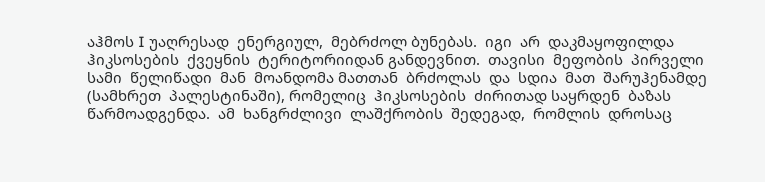აჰმოს I უაღრესად  ენერგიულ,  მებრძოლ ბუნებას.  იგი  არ  დაკმაყოფილდა  ჰიკსოსების  ქვეყნის  ტერიტორიიდან განდევნით.  თავისი  მეფობის  პირველი  სამი  წელიწადი  მან  მოანდომა მათთან  ბრძოლას  და  სდია  მათ  შარუჰენამდე  (სამხრეთ  პალესტინაში), რომელიც  ჰიკსოსების  ძირითად საყრდენ  ბაზას  წარმოადგენდა.  ამ  ხანგრძლივი  ლაშქრობის  შედეგად,  რომლის  დროსაც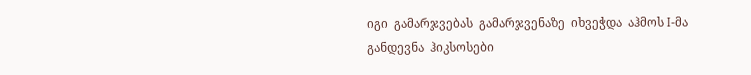იგი  გამარჯვებას  გამარჯვენაზე  იხვეჭდა  აჰმოს I-მა განდევნა  ჰიკსოსები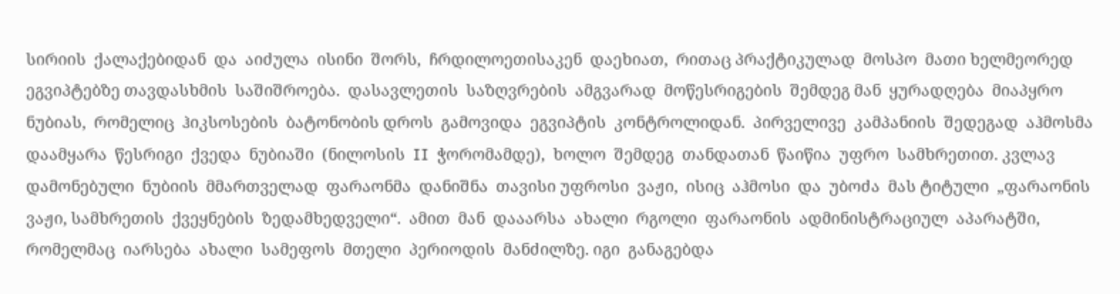სირიის  ქალაქებიდან  და  აიძულა  ისინი  შორს,  ჩრდილოეთისაკენ  დაეხიათ,  რითაც პრაქტიკულად  მოსპო  მათი ხელმეორედ ეგვიპტებზე თავდასხმის  საშიშროება.  დასავლეთის  საზღვრების  ამგვარად  მოწესრიგების  შემდეგ მან  ყურადღება  მიაპყრო  ნუბიას,  რომელიც  ჰიკსოსების  ბატონობის დროს  გამოვიდა  ეგვიპტის  კონტროლიდან.  პირველივე  კამპანიის  შედეგად  აჰმოსმა  დაამყარა  წესრიგი  ქვედა  ნუბიაში  (ნილოსის  II  ჭორომამდე),  ხოლო  შემდეგ  თანდათან  წაიწია  უფრო  სამხრეთით. კვლავ  დამონებული  ნუბიის  მმართველად  ფარაონმა  დანიშნა  თავისი უფროსი  ვაჟი,  ისიც  აჰმოსი  და  უბოძა  მას ტიტული  „ფარაონის  ვაჟი, სამხრეთის  ქვეყნების  ზედამხედველი“.  ამით  მან  დააარსა  ახალი  რგოლი  ფარაონის  ადმინისტრაციულ  აპარატში,  რომელმაც  იარსება  ახალი  სამეფოს  მთელი  პერიოდის  მანძილზე. იგი  განაგებდა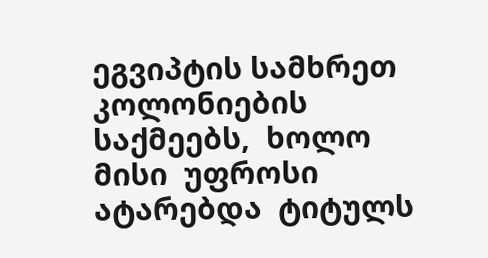ეგვიპტის სამხრეთ  კოლონიების  საქმეებს,  ხოლო  მისი  უფროსი  ატარებდა  ტიტულს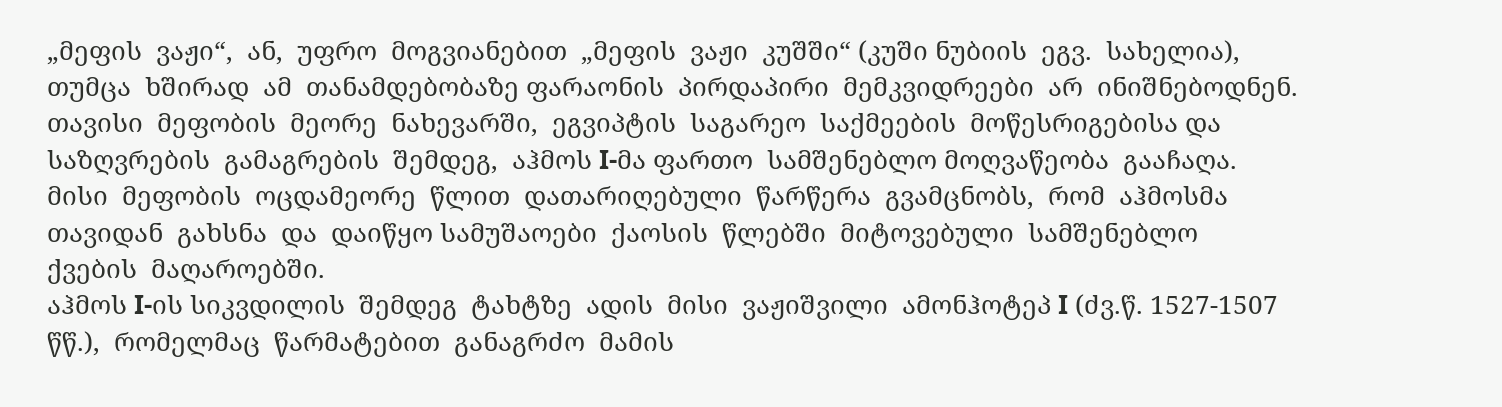„მეფის  ვაჟი“,  ან,  უფრო  მოგვიანებით  „მეფის  ვაჟი  კუშში“ (კუში ნუბიის  ეგვ.  სახელია),  თუმცა  ხშირად  ამ  თანამდებობაზე ფარაონის  პირდაპირი  მემკვიდრეები  არ  ინიშნებოდნენ.  თავისი  მეფობის  მეორე  ნახევარში,  ეგვიპტის  საგარეო  საქმეების  მოწესრიგებისა და  საზღვრების  გამაგრების  შემდეგ,  აჰმოს I-მა ფართო  სამშენებლო მოღვაწეობა  გააჩაღა.  მისი  მეფობის  ოცდამეორე  წლით  დათარიღებული  წარწერა  გვამცნობს,  რომ  აჰმოსმა  თავიდან  გახსნა  და  დაიწყო სამუშაოები  ქაოსის  წლებში  მიტოვებული  სამშენებლო  ქვების  მაღაროებში.
აჰმოს I-ის სიკვდილის  შემდეგ  ტახტზე  ადის  მისი  ვაჟიშვილი  ამონჰოტეპ I (ძვ.წ. 1527-1507 წწ.),  რომელმაც  წარმატებით  განაგრძო  მამის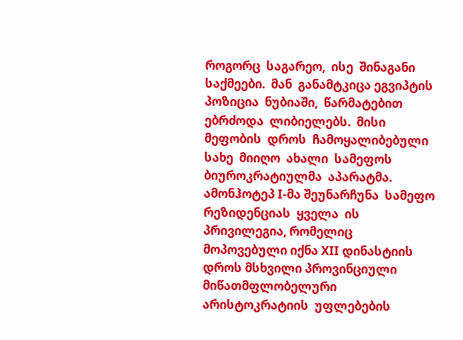როგორც  საგარეო,  ისე  შინაგანი  საქმეები.  მან  განამტკიცა ეგვიპტის  პოზიცია  ნუბიაში,  წარმატებით  ებრძოდა  ლიბიელებს.  მისი მეფობის  დროს  ჩამოყალიბებული  სახე  მიიღო  ახალი  სამეფოს  ბიუროკრატიულმა  აპარატმა.  ამონჰოტეპ I-მა შეუნარჩუნა  სამეფო  რეზიდენციას  ყველა  ის   პრივილეგია, რომელიც მოპოვებული იქნა XII დინასტიის დროს მსხვილი პროვინციული  მიწათმფლობელური  არისტოკრატიის  უფლებების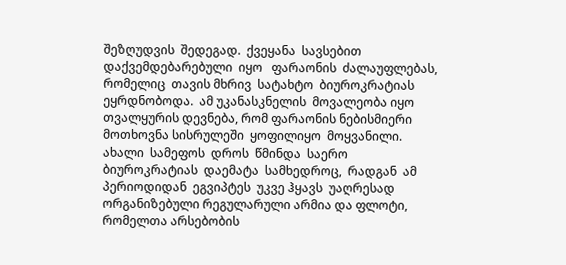შეზღუდვის  შედეგად.  ქვეყანა  სავსებით  დაქვემდებარებული  იყო   ფარაონის  ძალაუფლებას, რომელიც  თავის მხრივ  სატახტო  ბიუროკრატიას  ეყრდნობოდა.  ამ უკანასკნელის  მოვალეობა იყო თვალყურის დევნება, რომ ფარაონის ნებისმიერი მოთხოვნა სისრულეში  ყოფილიყო  მოყვანილი.  ახალი  სამეფოს  დროს  წმინდა  საერო  ბიუროკრატიას  დაემატა  სამხედროც,  რადგან  ამ   პერიოდიდან  ეგვიპტეს  უკვე ჰყავს  უაღრესად  ორგანიზებული რეგულარული არმია და ფლოტი, რომელთა არსებობის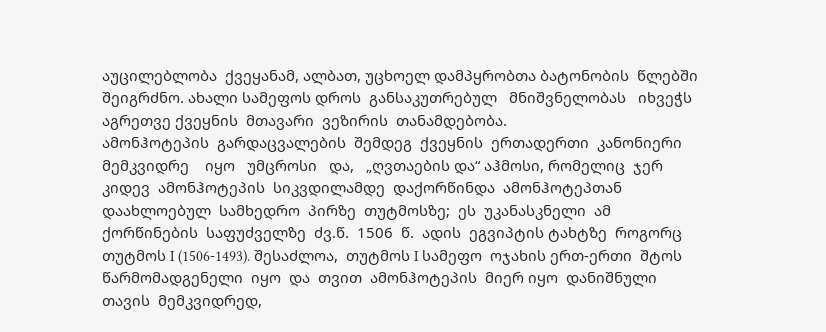აუცილებლობა  ქვეყანამ, ალბათ, უცხოელ დამპყრობთა ბატონობის  წლებში შეიგრძნო. ახალი სამეფოს დროს  განსაკუთრებულ   მნიშვნელობას   იხვეჭს   აგრეთვე ქვეყნის  მთავარი  ვეზირის  თანამდებობა.
ამონჰოტეპის  გარდაცვალების  შემდეგ  ქვეყნის  ერთადერთი  კანონიერი    მემკვიდრე    იყო   უმცროსი   და,   „ღვთაების და“ აჰმოსი, რომელიც  ჯერ  კიდევ  ამონჰოტეპის  სიკვდილამდე  დაქორწინდა  ამონჰოტეპთან  დაახლოებულ  სამხედრო  პირზე  თუტმოსზე;  ეს  უკანასკნელი  ამ  ქორწინების  საფუძველზე  ძვ.წ.  1506  წ.  ადის  ეგვიპტის ტახტზე  როგორც  თუტმოს I (1506-1493). შესაძლოა,  თუტმოს I სამეფო  ოჯახის ერთ-ერთი  შტოს  წარმომადგენელი  იყო  და  თვით  ამონჰოტეპის  მიერ იყო  დანიშნული  თავის  მემკვიდრედ,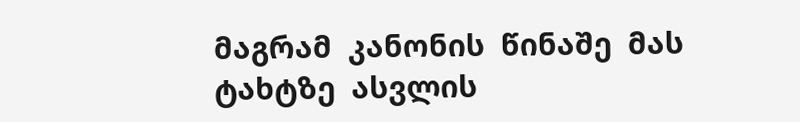მაგრამ  კანონის  წინაშე  მას ტახტზე  ასვლის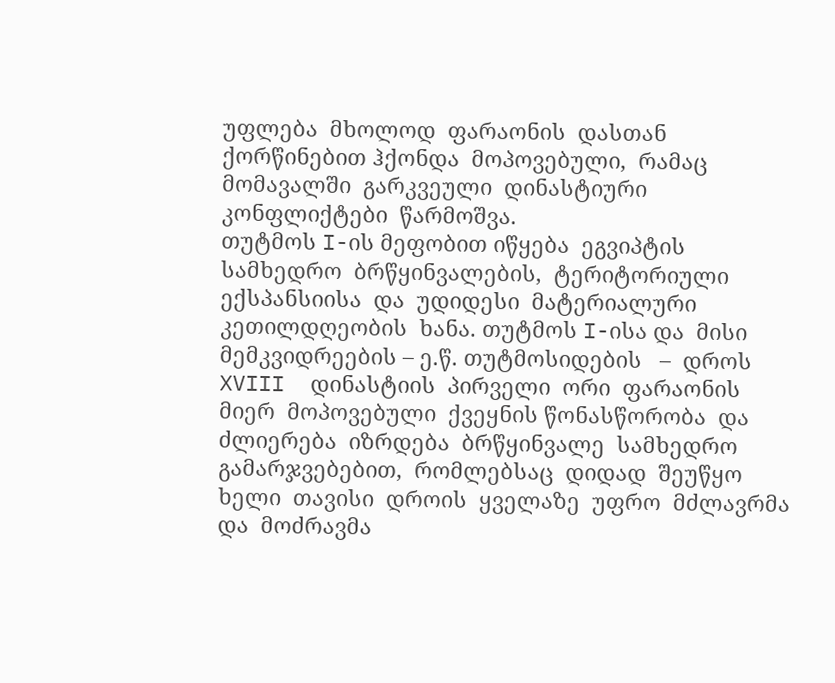უფლება  მხოლოდ  ფარაონის  დასთან  ქორწინებით ჰქონდა  მოპოვებული,  რამაც  მომავალში  გარკვეული  დინასტიური კონფლიქტები  წარმოშვა.
თუტმოს I-ის მეფობით იწყება  ეგვიპტის  სამხედრო  ბრწყინვალების,  ტერიტორიული  ექსპანსიისა  და  უდიდესი  მატერიალური  კეთილდღეობის  ხანა. თუტმოს I-ისა და  მისი  მემკვიდრეების – ე.წ. თუტმოსიდების   –  დროს XVIII  დინასტიის  პირველი  ორი  ფარაონის  მიერ  მოპოვებული  ქვეყნის წონასწორობა  და  ძლიერება  იზრდება  ბრწყინვალე  სამხედრო  გამარჯვებებით,  რომლებსაც  დიდად  შეუწყო  ხელი  თავისი  დროის  ყველაზე  უფრო  მძლავრმა  და  მოძრავმა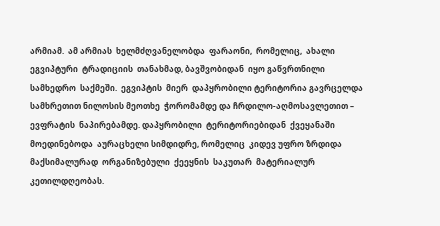არმიამ.  ამ არმიას  ხელმძღვანელობდა  ფარაონი,  რომელიც,  ახალი  ეგვიპტური  ტრადიციის  თანახმად, ბავშვობიდან  იყო გაწვრთნილი  სამხედრო  საქმეში.  ეგვიპტის  მიერ  დაპყრობილი ტერიტორია გავრცელდა სამხრეთით ნილოსის მეოთხე  ჭორომამდე და ჩრდილო-აღმოსავლეთით – ევფრატის  ნაპირებამდე. დაპყრობილი  ტერიტორიებიდან  ქვეყანაში  მოედინებოდა  აურაცხელი სიმდიდრე, რომელიც  კიდევ უფრო ზრდიდა მაქსიმალურად  ორგანიზებული  ქეეყნის  საკუთარ  მატერიალურ კეთილდღეობას.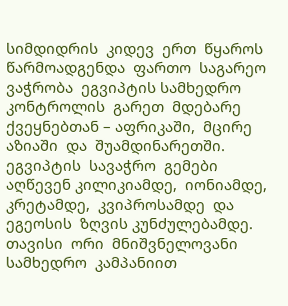სიმდიდრის  კიდევ  ერთ  წყაროს  წარმოადგენდა  ფართო  საგარეო  ვაჭრობა  ეგვიპტის სამხედრო კონტროლის  გარეთ  მდებარე ქვეყნებთან – აფრიკაში,  მცირე აზიაში  და  შუამდინარეთში.  ეგვიპტის  სავაჭრო  გემები  აღწევენ კილიკიამდე,  იონიამდე,  კრეტამდე,  კვიპროსამდე  და  ეგეოსის  ზღვის კუნძულებამდე.
თავისი  ორი  მნიშვნელოვანი  სამხედრო  კამპანიით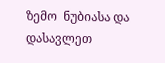ზემო  ნუბიასა და  დასავლეთ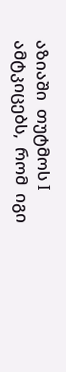აზიაში  თუტმოს I ამტკიცებს,  რომ  იგი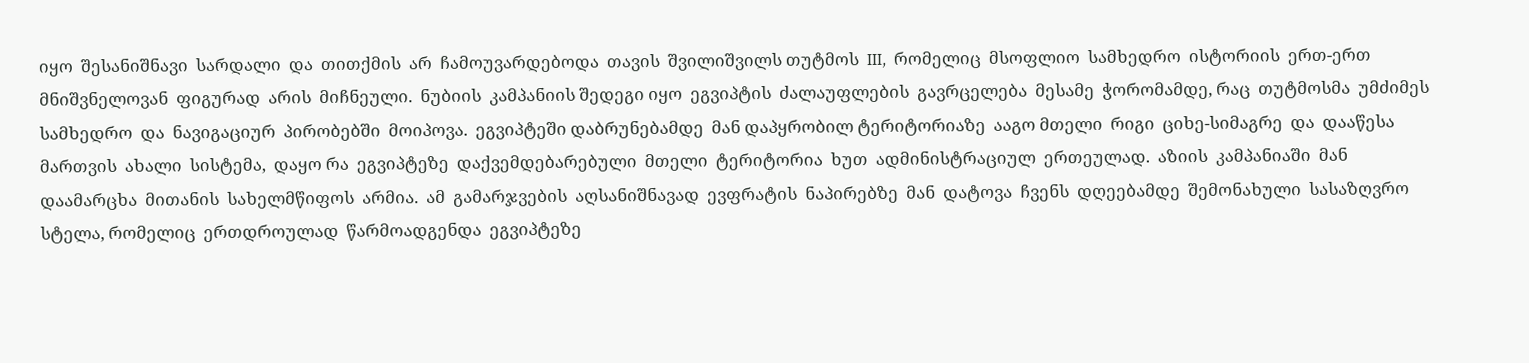იყო  შესანიშნავი  სარდალი  და  თითქმის  არ  ჩამოუვარდებოდა  თავის  შვილიშვილს თუტმოს  III,  რომელიც  მსოფლიო  სამხედრო  ისტორიის  ერთ-ერთ მნიშვნელოვან  ფიგურად  არის  მიჩნეული.  ნუბიის  კამპანიის შედეგი იყო  ეგვიპტის  ძალაუფლების  გავრცელება  მესამე  ჭორომამდე, რაც  თუტმოსმა  უმძიმეს  სამხედრო  და  ნავიგაციურ  პირობებში  მოიპოვა.  ეგვიპტეში დაბრუნებამდე  მან დაპყრობილ ტერიტორიაზე  ააგო მთელი  რიგი  ციხე-სიმაგრე  და  დააწესა  მართვის  ახალი  სისტემა,  დაყო რა  ეგვიპტეზე  დაქვემდებარებული  მთელი  ტერიტორია  ხუთ  ადმინისტრაციულ  ერთეულად.  აზიის  კამპანიაში  მან  დაამარცხა  მითანის  სახელმწიფოს  არმია.  ამ  გამარჯვების  აღსანიშნავად  ევფრატის  ნაპირებზე  მან  დატოვა  ჩვენს  დღეებამდე  შემონახული  სასაზღვრო  სტელა, რომელიც  ერთდროულად  წარმოადგენდა  ეგვიპტეზე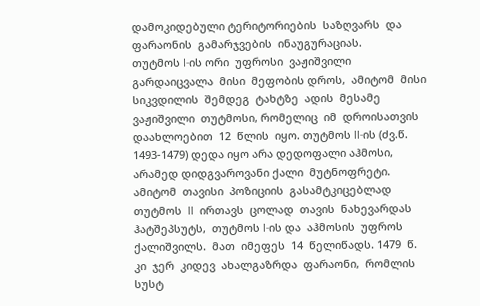დამოკიდებული ტერიტორიების  საზღვარს  და  ფარაონის  გამარჯვების  ინაუგურაციას.
თუტმოს I-ის ორი  უფროსი  ვაჟიშვილი  გარდაიცვალა  მისი  მეფობის დროს,  ამიტომ  მისი  სიკვდილის  შემდეგ  ტახტზე  ადის  მესამე  ვაჟიშვილი  თუტმოსი, რომელიც  იმ  დროისათვის  დაახლოებით  12  წლის  იყო. თუტმოს II-ის (ძვ.წ. 1493-1479) დედა იყო არა დედოფალი აჰმოსი, არამედ დიდგვაროვანი ქალი  მუტნოფრეტი.  ამიტომ  თავისი  პოზიციის  გასამტკიცებლად თუტმოს  II  ირთავს  ცოლად  თავის  ნახევარდას  ჰატშეპსუტს,  თუტმოს I-ის და  აჰმოსის  უფროს  ქალიშვილს.  მათ  იმეფეს  14  წელიწადს. 1479  წ.  კი  ჯერ  კიდევ  ახალგაზრდა  ფარაონი,  რომლის  სუსტ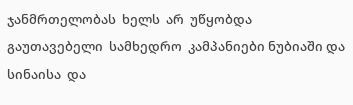ჯანმრთელობას  ხელს  არ  უწყობდა  გაუთავებელი  სამხედრო  კამპანიები ნუბიაში და სინაისა  და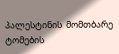პალესტინის  მომთბარე  ტომების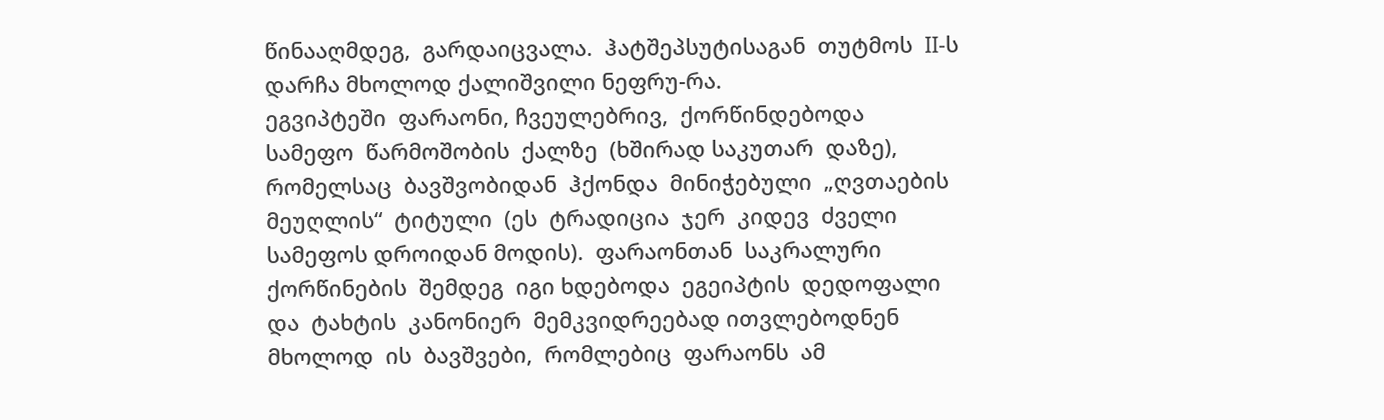წინააღმდეგ,  გარდაიცვალა.  ჰატშეპსუტისაგან  თუტმოს  II-ს  დარჩა მხოლოდ ქალიშვილი ნეფრუ-რა.
ეგვიპტეში  ფარაონი, ჩვეულებრივ,  ქორწინდებოდა  სამეფო  წარმოშობის  ქალზე  (ხშირად საკუთარ  დაზე),  რომელსაც  ბავშვობიდან  ჰქონდა  მინიჭებული  „ღვთაების  მეუღლის“  ტიტული  (ეს  ტრადიცია  ჯერ  კიდევ  ძველი  სამეფოს დროიდან მოდის).  ფარაონთან  საკრალური  ქორწინების  შემდეგ  იგი ხდებოდა  ეგეიპტის  დედოფალი  და  ტახტის  კანონიერ  მემკვიდრეებად ითვლებოდნენ მხოლოდ  ის  ბავშვები,  რომლებიც  ფარაონს  ამ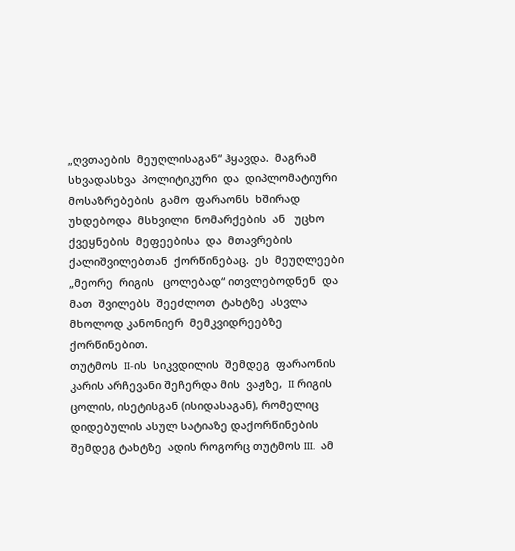„ღვთაების  მეუღლისაგან“ ჰყავდა.  მაგრამ  სხვადასხვა  პოლიტიკური  და  დიპლომატიური  მოსაზრებების  გამო  ფარაონს  ხშირად  უხდებოდა  მსხვილი  ნომარქების  ან   უცხო  ქვეყნების  მეფეებისა  და  მთავრების  ქალიშვილებთან  ქორწინებაც.  ეს  მეუღლეები  „მეორე  რიგის   ცოლებად“ ითვლებოდნენ  და  მათ  შვილებს  შეეძლოთ  ტახტზე  ასვლა  მხოლოდ კანონიერ  მემკვიდრეებზე  ქორწინებით.
თუტმოს  II-ის  სიკვდილის  შემდეგ  ფარაონის კარის არჩევანი შეჩერდა მის  ვაჟზე,  II რიგის ცოლის, ისეტისგან (ისიდასაგან), რომელიც  დიდებულის ასულ სატიაზე დაქორწინების შემდეგ ტახტზე  ადის როგორც თუტმოს III.  ამ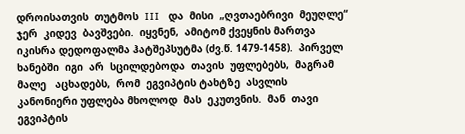დროისათვის  თუტმოს  III   და  მისი  „ღვთაებრივი  მეუღლე“  ჯერ  კიდევ  ბავშვები.  იყვნენ,  ამიტომ ქვეყნის მართვა იკისრა დედოფალმა ჰატშეპსუტმა (ძვ.წ. 1479-1458).  პირველ  ხანებში  იგი  არ  სცილდებოდა  თავის  უფლებებს,  მაგრამ   მალე   აცხადებს,  რომ  ეგვიპტის ტახტზე  ასვლის  კანონიერი უფლება მხოლოდ  მას  ეკუთვნის.  მან  თავი ეგვიპტის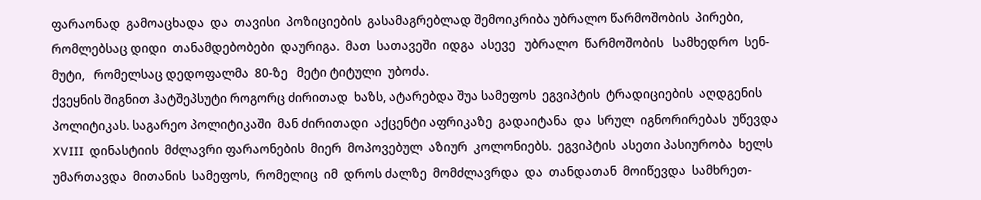ფარაონად  გამოაცხადა  და  თავისი  პოზიციების  გასამაგრებლად შემოიკრიბა უბრალო წარმოშობის  პირები, რომლებსაც დიდი  თანამდებობები  დაურიგა.  მათ  სათავეში  იდგა  ასევე   უბრალო  წარმოშობის   სამხედრო  სენ-მუტი,   რომელსაც დედოფალმა  80-ზე   მეტი ტიტული  უბოძა.
ქვეყნის შიგნით ჰატშეპსუტი როგორც ძირითად  ხაზს, ატარებდა შუა სამეფოს  ეგვიპტის  ტრადიციების  აღდგენის  პოლიტიკას. საგარეო პოლიტიკაში  მან ძირითადი  აქცენტი აფრიკაზე  გადაიტანა  და  სრულ  იგნორირებას  უწევდა  XVIII  დინასტიის  მძლავრი ფარაონების  მიერ  მოპოვებულ  აზიურ  კოლონიებს.  ეგვიპტის  ასეთი პასიურობა  ხელს  უმართავდა  მითანის  სამეფოს,  რომელიც  იმ  დროს ძალზე  მომძლავრდა  და  თანდათან  მოიწევდა  სამხრეთ-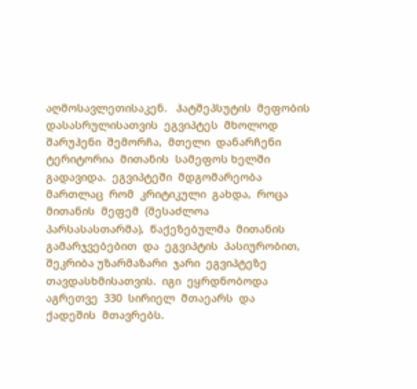აღმოსავლეთისაკენ.   ჰატშეპსუტის  მეფობის  დასასრულისათვის  ეგვიპტეს  მხოლოდ შარუჰენი  შემორჩა,  მთელი  დანარჩენი  ტერიტორია  მითანის  სამეფოს ხელში  გადავიდა.  ეგვიპტეში  მდგომარეობა  მართლაც  რომ  კრიტიკული  გახდა,  როცა  მითანის  მეფემ  (შესაძლოა  პარსასასთარმა),  წაქეზებულმა  მითანის  გამარჯვებებით  და  ეგვიპტის  პასიურობით,  შეკრიბა უზარმაზარი  ჯარი  ეგვიპტეზე  თავდასხმისათვის.  იგი  ეყრდნობოდა  აგრეთვე  330  სირიელ  მთაეარს  და  ქადეშის  მთავრებს.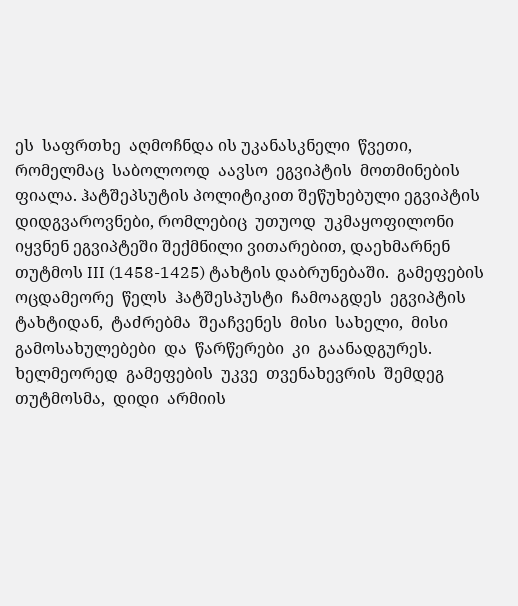ეს  საფრთხე  აღმოჩნდა ის უკანასკნელი  წვეთი,  რომელმაც  საბოლოოდ  აავსო  ეგვიპტის  მოთმინების  ფიალა. ჰატშეპსუტის პოლიტიკით შეწუხებული ეგვიპტის  დიდგვაროვნები, რომლებიც  უთუოდ  უკმაყოფილონი იყვნენ ეგვიპტეში შექმნილი ვითარებით, დაეხმარნენ თუტმოს III (1458-1425) ტახტის დაბრუნებაში.  გამეფების  ოცდამეორე  წელს  ჰატშესპუსტი  ჩამოაგდეს  ეგვიპტის  ტახტიდან,  ტაძრებმა  შეაჩვენეს  მისი  სახელი,  მისი გამოსახულებები  და  წარწერები  კი  გაანადგურეს.
ხელმეორედ  გამეფების  უკვე  თვენახევრის  შემდეგ  თუტმოსმა,  დიდი  არმიის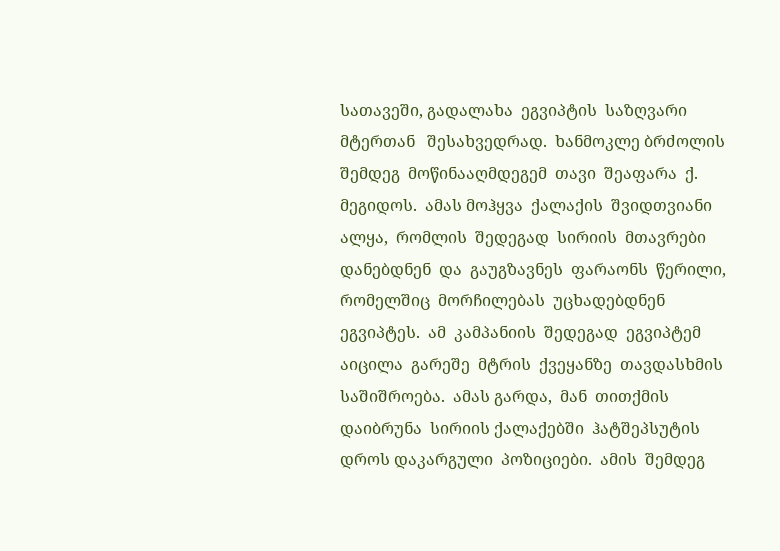სათავეში, გადალახა  ეგვიპტის  საზღვარი   მტერთან   შესახვედრად.  ხანმოკლე ბრძოლის  შემდეგ  მოწინააღმდეგემ  თავი  შეაფარა  ქ.  მეგიდოს.  ამას მოჰყვა  ქალაქის  შვიდთვიანი  ალყა,  რომლის  შედეგად  სირიის  მთავრები  დანებდნენ  და  გაუგზავნეს  ფარაონს  წერილი,  რომელშიც  მორჩილებას  უცხადებდნენ  ეგვიპტეს.  ამ  კამპანიის  შედეგად  ეგვიპტემ აიცილა  გარეშე  მტრის  ქვეყანზე  თავდასხმის  საშიშროება.  ამას გარდა,  მან  თითქმის  დაიბრუნა  სირიის ქალაქებში  ჰატშეპსუტის  დროს დაკარგული  პოზიციები.  ამის  შემდეგ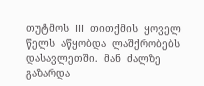თუტმოს  III  თითქმის  ყოველ წელს  აწყობდა  ლაშქრობებს  დასავლეთში.  მან  ძალზე  გაზარდა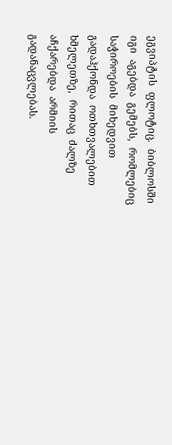ეგვიპტის  ფლოტიც.  ბიბლოსში  იგი  აგებდა  გემებს,  რომლებიც  საჭიროების  მიხედვით  გადაჰქონდა  ოთხთვალებით  ხმელეთზე,  რითაც  ძალზე აჩქარებდა  არმიის  გადანაცვლებას.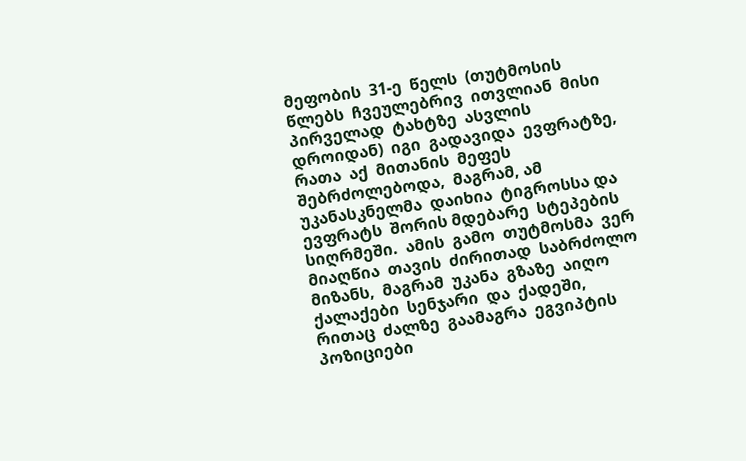მეფობის  31-ე  წელს  (თუტმოსის წლებს  ჩვეულებრივ  ითვლიან  მისი  პირველად  ტახტზე  ასვლის  დროიდან)  იგი  გადავიდა  ევფრატზე,  რათა  აქ  მითანის  მეფეს  შებრძოლებოდა,  მაგრამ, ამ  უკანასკნელმა  დაიხია  ტიგროსსა და  ევფრატს  შორის მდებარე  სტეპების  სიღრმეში.  ამის  გამო  თუტმოსმა  ვერ  მიაღწია  თავის  ძირითად  საბრძოლო  მიზანს,  მაგრამ  უკანა  გზაზე  აიღო  ქალაქები  სენჯარი  და  ქადეში,  რითაც  ძალზე  გაამაგრა  ეგვიპტის  პოზიციები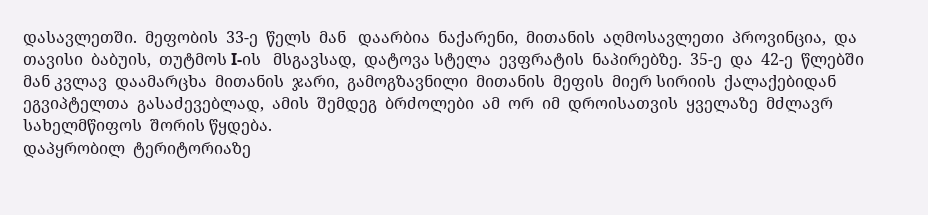დასავლეთში.  მეფობის  33-ე  წელს  მან   დაარბია  ნაქარენი,  მითანის  აღმოსავლეთი  პროვინცია,  და  თავისი  ბაბუის,  თუტმოს I-ის   მსგავსად,  დატოვა სტელა  ევფრატის  ნაპირებზე.  35-ე  და  42-ე  წლებში  მან კვლავ  დაამარცხა  მითანის  ჯარი,  გამოგზავნილი  მითანის  მეფის  მიერ სირიის  ქალაქებიდან  ეგვიპტელთა  გასაძევებლად,  ამის  შემდეგ  ბრძოლები  ამ  ორ  იმ  დროისათვის  ყველაზე  მძლავრ  სახელმწიფოს  შორის წყდება.
დაპყრობილ  ტერიტორიაზე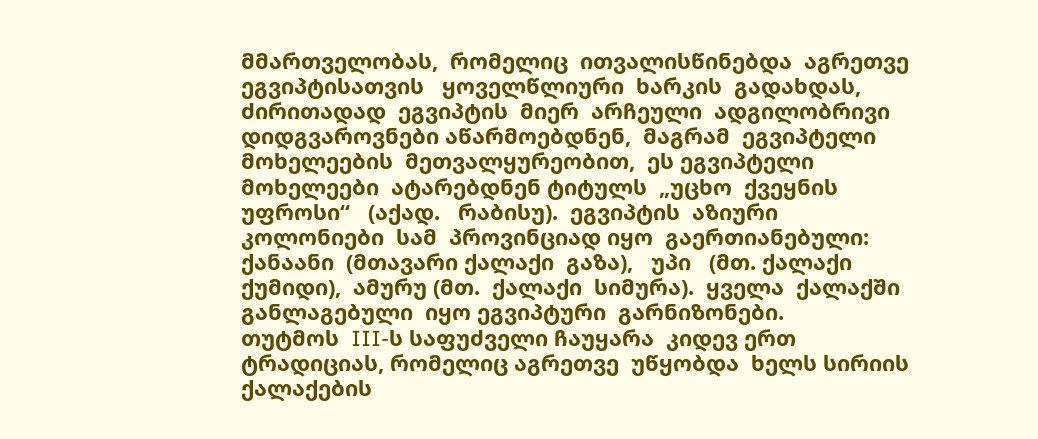მმართველობას,  რომელიც  ითვალისწინებდა  აგრეთვე  ეგვიპტისათვის   ყოველწლიური  ხარკის  გადახდას, ძირითადად  ეგვიპტის  მიერ  არჩეული  ადგილობრივი  დიდგვაროვნები აწარმოებდნენ,  მაგრამ  ეგვიპტელი  მოხელეების  მეთვალყურეობით,  ეს ეგვიპტელი  მოხელეები  ატარებდნენ ტიტულს  „უცხო  ქვეყნის  უფროსი“   (აქად.   რაბისუ).  ეგვიპტის  აზიური  კოლონიები  სამ  პროვინციად იყო  გაერთიანებული: ქანაანი  (მთავარი ქალაქი  გაზა),   უპი   (მთ. ქალაქი  ქუმიდი),  ამურუ (მთ.  ქალაქი  სიმურა).  ყველა  ქალაქში განლაგებული  იყო ეგვიპტური  გარნიზონები.
თუტმოს  III-ს საფუძველი ჩაუყარა  კიდევ ერთ  ტრადიციას, რომელიც აგრეთვე  უწყობდა  ხელს სირიის  ქალაქების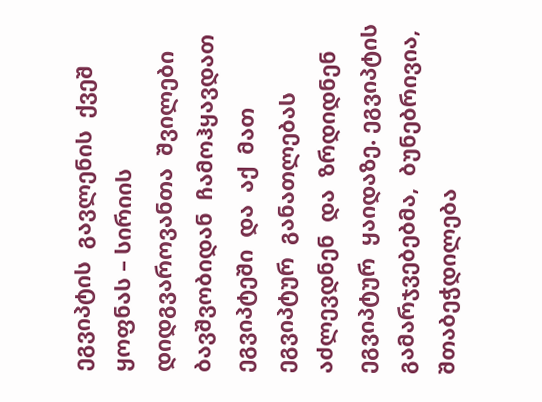ეგვიპტის  გავლენის  ქვეშ ყოფნას – სირიის  დიდგვაროვანთა  შვილები  ბავშვობიდან  ჩამოჰყავდათ  ეგვიპტეში  და  აქ  მათ ეგვიპტურ  განათლებას  აძლევდნენ  და  ზრდიდნენ  ეგვიპტურ  ყაიდაზე. ეგვიპტის  გამარჯვებებმა,  ბუნებრივია, შთაბეჭდილება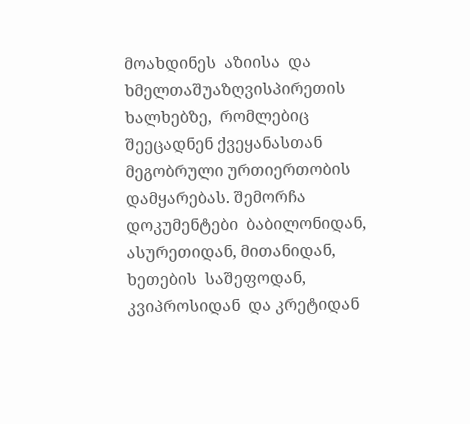მოახდინეს  აზიისა  და  ხმელთაშუაზღვისპირეთის  ხალხებზე,  რომლებიც შეეცადნენ ქვეყანასთან მეგობრული ურთიერთობის დამყარებას. შემორჩა დოკუმენტები  ბაბილონიდან, ასურეთიდან, მითანიდან, ხეთების  საშეფოდან, კვიპროსიდან  და კრეტიდან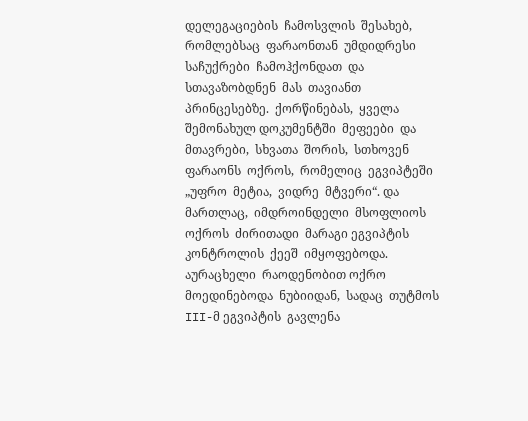დელეგაციების  ჩამოსვლის  შესახებ,  რომლებსაც  ფარაონთან  უმდიდრესი  საჩუქრები  ჩამოჰქონდათ  და  სთავაზობდნენ  მას  თავიანთ  პრინცესებზე.  ქორწინებას,  ყველა შემონახულ დოკუმენტში  მეფეები  და  მთავრები,  სხვათა  შორის,  სთხოვენ  ფარაონს  ოქროს,  რომელიც  ეგვიპტეში  „უფრო  მეტია,  ვიდრე  მტვერი“. და  მართლაც,  იმდროინდელი  მსოფლიოს  ოქროს  ძირითადი  მარაგი ეგვიპტის  კონტროლის  ქეეშ  იმყოფებოდა.  აურაცხელი  რაოდენობით ოქრო  მოედინებოდა  ნუბიიდან,  სადაც  თუტმოს III-მ ეგვიპტის  გავლენა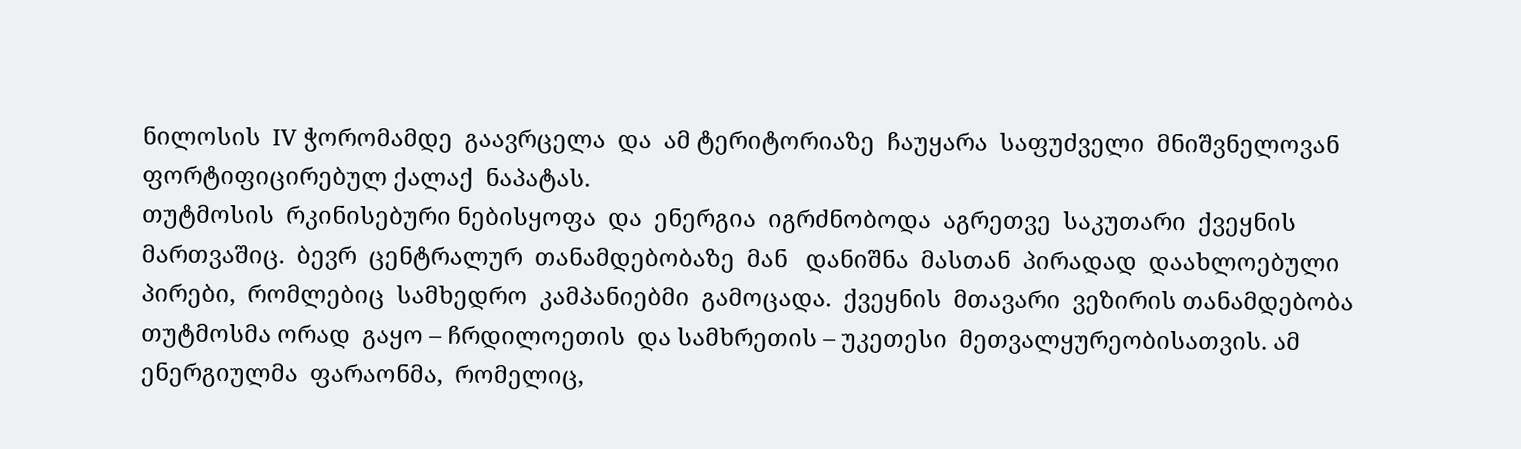ნილოსის  IV ჭორომამდე  გაავრცელა  და  ამ ტერიტორიაზე  ჩაუყარა  საფუძველი  მნიშვნელოვან ფორტიფიცირებულ ქალაქ  ნაპატას.
თუტმოსის  რკინისებური ნებისყოფა  და  ენერგია  იგრძნობოდა  აგრეთვე  საკუთარი  ქვეყნის  მართვაშიც.  ბევრ  ცენტრალურ  თანამდებობაზე  მან   დანიშნა  მასთან  პირადად  დაახლოებული  პირები,  რომლებიც  სამხედრო  კამპანიებმი  გამოცადა.  ქვეყნის  მთავარი  ვეზირის თანამდებობა თუტმოსმა ორად  გაყო – ჩრდილოეთის  და სამხრეთის – უკეთესი  მეთვალყურეობისათვის. ამ ენერგიულმა  ფარაონმა,  რომელიც,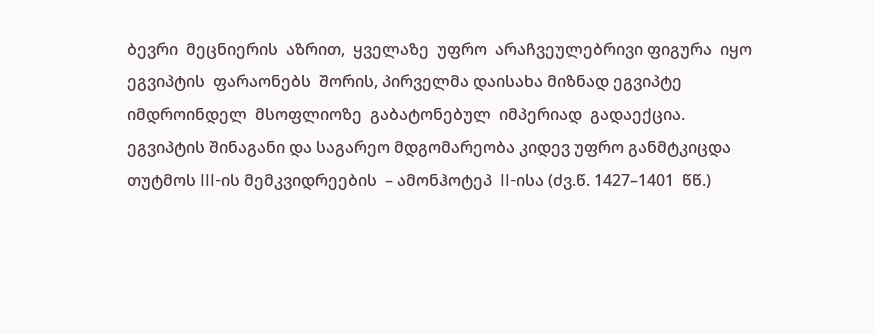ბევრი  მეცნიერის  აზრით,  ყველაზე  უფრო  არაჩვეულებრივი ფიგურა  იყო  ეგვიპტის  ფარაონებს  შორის, პირველმა დაისახა მიზნად ეგვიპტე  იმდროინდელ  მსოფლიოზე  გაბატონებულ  იმპერიად  გადაექცია.
ეგვიპტის შინაგანი და საგარეო მდგომარეობა კიდევ უფრო განმტკიცდა თუტმოს III-ის მემკვიდრეების  – ამონჰოტეპ  II-ისა (ძვ.წ. 1427–1401  წწ.)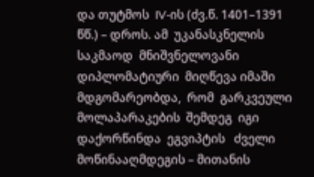და თუტმოს  IV-ის (ძვ.წ. 1401–1391 წწ.) – დროს. ამ  უკანასკნელის  საკმაოდ  მნიშვნელოვანი  დიპლომატიური  მიღწევა იმაში  მდგომარეობდა,  რომ  გარკვეული  მოლაპარაკების  შემდეგ  იგი დაქორწინდა  ეგვიპტის   ძველი მოწინააღმდეგის – მითანის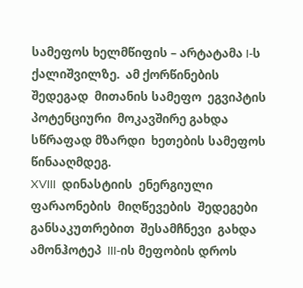სამეფოს ხელმწიფის – არტატამა I-ს  ქალიშვილზე.  ამ ქორწინების  შედეგად  მითანის სამეფო  ეგვიპტის პოტენციური  მოკავშირე გახდა სწრაფად მზარდი  ხეთების სამეფოს წინააღმდეგ.
XVIII  დინასტიის  ენერგიული  ფარაონების  მიღწევების  შედეგები  განსაკუთრებით  შესამჩნევი  გახდა  ამონჰოტეპ  III-ის მეფობის დროს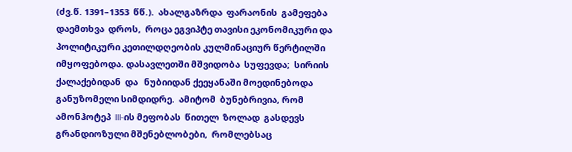(ძვ.წ. 1391–1353  წწ.).  ახალგაზრდა  ფარაონის  გამეფება   დაემთხვა  დროს,  როცა ეგვიპტე თავისი ეკონომიკური და პოლიტიკური კეთილდღეობის კულმინაციურ წერტილში  იმყოფებოდა. დასავლეთში მშვიდობა  სუფევდა;  სირიის  ქალაქებიდან  და   ნუბიიდან ქეეყანაში მოედინებოდა განუზომელი სიმდიდრე.  ამიტომ  ბუნებრივია, რომ  ამონჰოტეპ  III-ის მეფობას  წითელ  ზოლად  გასდევს  გრანდიოზული მშენებლობები,  რომლებსაც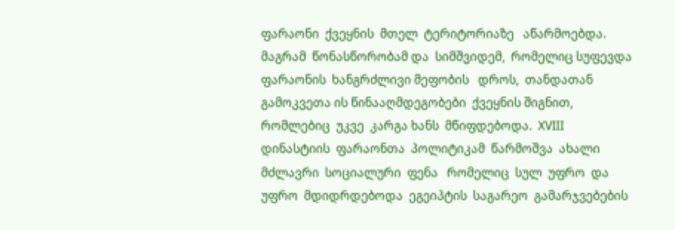ფარაონი  ქვეყნის  მთელ  ტერიტორიაზე   აწარმოებდა.  მაგრამ  წონასწორობამ და  სიმშვიდემ,  რომელიც სუფევდა  ფარაონის  ხანგრძლივი მეფობის   დროს,  თანდათან  გამოკვეთა ის წინააღმდეგობები  ქვეყნის შიგნით,  რომლებიც  უკვე  კარგა ხანს  მწიფდებოდა.  XVIII  დინასტიის  ფარაონთა  პოლიტიკამ  წარმოშვა  ახალი  მძლავრი  სოციალური  ფენა   რომელიც  სულ  უფრო  და უფრო  მდიდრდებოდა  ეგეიპტის  საგარეო  გამარჯვებების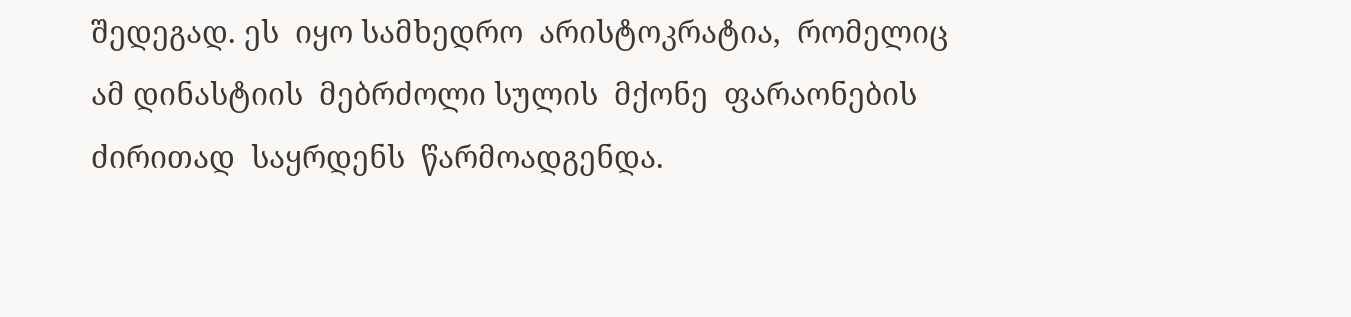შედეგად. ეს  იყო სამხედრო  არისტოკრატია,  რომელიც  ამ დინასტიის  მებრძოლი სულის  მქონე  ფარაონების  ძირითად  საყრდენს  წარმოადგენდა.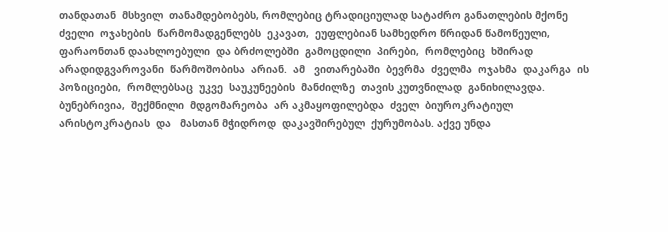თანდათან  მსხვილ  თანამდებობებს, რომლებიც ტრადიციულად სატაძრო განათლების მქონე  ძველი  ოჯახების  წარმომადგენლებს  ეკავათ,  ეუფლებიან სამხედრო წრიდან წამოწეული,  ფარაონთან დაახლოებული  და ბრძოლებში  გამოცდილი  პირები,  რომლებიც  ხშირად  არადიდგვაროვანი  წარმოშობისა  არიან.  ამ   ვითარებაში  ბევრმა  ძველმა  ოჯახმა  დაკარგა  ის  პოზიციები,  რომლებსაც  უკვე  საუკუნეების  მანძილზე  თავის კუთვნილად  განიხილავდა.  ბუნებრივია,  შექმნილი  მდგომარეობა  არ აკმაყოფილებდა  ძველ  ბიუროკრატიულ  არისტოკრატიას  და   მასთან მჭიდროდ  დაკავშირებულ  ქურუმობას. აქვე უნდა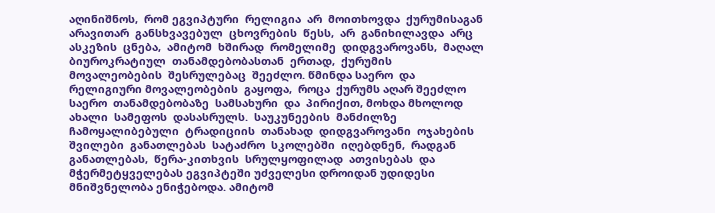აღინიშნოს,  რომ ეგვიპტური  რელიგია  არ  მოითხოვდა  ქურუმისაგან  არავითარ  განსხვავებულ  ცხოვრების  წესს,  არ  განიხილავდა  არც  ასკეზის  ცნება,  ამიტომ  ხშირად  რომელიმე  დიდგვაროვანს,  მაღალ  ბიუროკრატიულ  თანამდებობასთან  ერთად,  ქურუმის  მოვალეობების  შესრულებაც  შეეძლო. წმინდა საერო  და რელიგიური მოვალეობების  გაყოფა,  როცა  ქურუმს აღარ შეეძლო  საერო  თანამდებობაზე  სამსახური  და  პირიქით, მოხდა მხოლოდ  ახალი  სამეფოს  დასასრულს.  საუკუნეების  მანძილზე ჩამოყალიბებული  ტრადიციის  თანახად  დიდგვაროვანი  ოჯახების შვილები  განათლებას  სატაძრო  სკოლებში  იღებდნენ,  რადგან განათლებას,  წერა-კითხვის  სრულყოფილად  ათვისებას  და მჭერმეტყველებას ეგვიპტეში უძველესი დროიდან უდიდესი მნიშვნელობა ენიჭებოდა. ამიტომ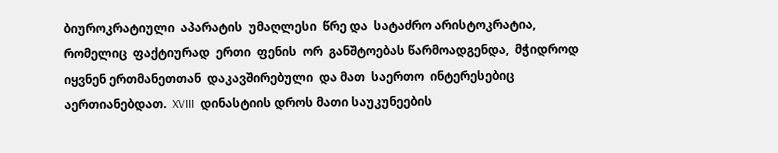ბიუროკრატიული  აპარატის  უმაღლესი  წრე და  სატაძრო არისტოკრატია,  რომელიც  ფაქტიურად  ერთი  ფენის  ორ  განშტოებას წარმოადგენდა,  მჭიდროდ  იყვნენ ერთმანეთთან  დაკავშირებული  და მათ  საერთო  ინტერესებიც  აერთიანებდათ.  XVIII  დინასტიის დროს მათი საუკუნეების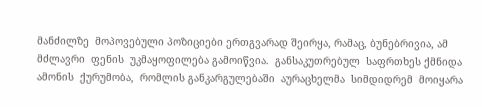მანძილზე  მოპოვებული პოზიციები ერთგვარად შეირყა, რამაც, ბუნებრივია, ამ მძლავრი  ფენის  უკმაყოფილება გამოიწვია.  განსაკუთრებულ  საფრთხეს ქმნიდა ამონის  ქურუმობა,  რომლის განკარგულებაში  აურაცხელმა  სიმდიდრემ  მოიყარა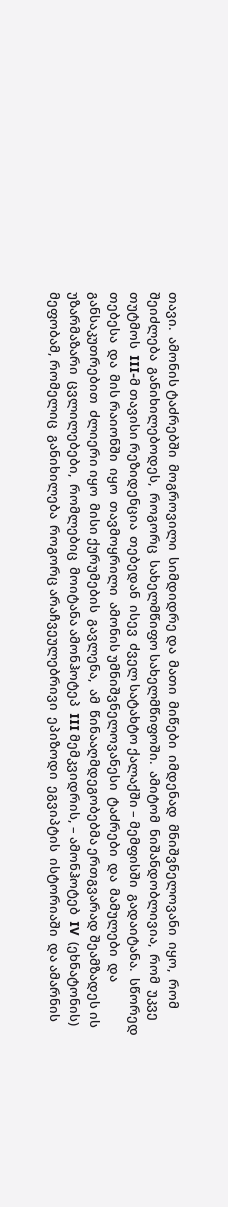თავი.  ამონის ტაძრებში  მოგროვილი  სიმდიდრე და  მათი  მიწები  იმდენად  მნიშვნელოვანი  იყო,  რომ  შეიძლება  განიხილებოდეს,  როგორც  სახელმწიფო სახელმწიფოში.  ამიტომ  ნიშანდობლივია,  რომ  უკვე  თუტმოს  III-მ თავისი რეზიდენცია  თებედან  ისევ  ძველ სატახტო ქალაქში – მემფისში  გადაიტანა.  სწორედ  თებესა  და  მის რაიონში  იყო  თავმოყრილი  ამონის უმნიშვნელოვანესი  ტაძრები  და  მამულები  და  განსაკუთრებით  ძლიერი იყო  მისი ქურუმების  გავლენა,  ამ  წინააღმდეგობებმა ერთგვარად შეამზადეს ის  უზარმაზარი  ცვლილებები,  რომლებიც  მოიტანა ამონჰოტეპ  III მემკვიდრის, – ამონჰოტებ  IV  (ეხნატონის)  მეფობამ, რომელიც  განიხილება  როგორც არაჩვეულებრივი  ეპიზოდი  ეგვიპტის  ისტორიაში  და ამარნის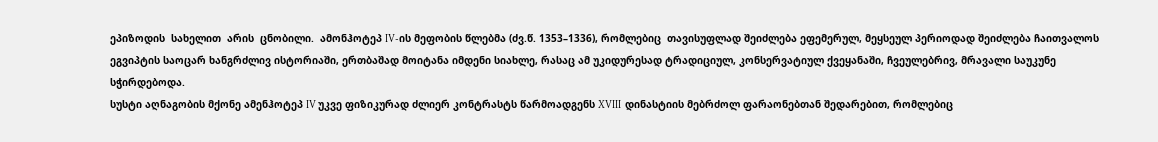ეპიზოდის  სახელით  არის  ცნობილი.  ამონჰოტეპ IV-ის მეფობის წლებმა (ძვ.წ. 1353–1336), რომლებიც  თავისუფლად შეიძლება ეფემერულ, მეყსეულ პერიოდად შეიძლება ჩაითვალოს ეგვიპტის საოცარ ხანგრძლივ ისტორიაში, ერთბაშად მოიტანა იმდენი სიახლე, რასაც ამ უკიდურესად ტრადიციულ, კონსერვატიულ ქვეყანაში, ჩვეულებრივ, მრავალი საუკუნე სჭირდებოდა.
სუსტი აღნაგობის მქონე ამენჰოტეპ IV უკვე ფიზიკურად ძლიერ კონტრასტს წარმოადგენს XVIII  დინასტიის მებრძოლ ფარაონებთან შედარებით, რომლებიც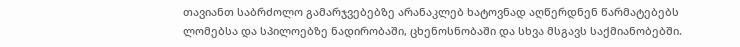თავიანთ საბრძოლო გამარჯვებებზე არანაკლებ ხატოვნად აღწერდნენ წარმატებებს ლომებსა და სპილოებზე ნადირობაში, ცხენოსნობაში და სხვა მსგავს საქმიანობებში.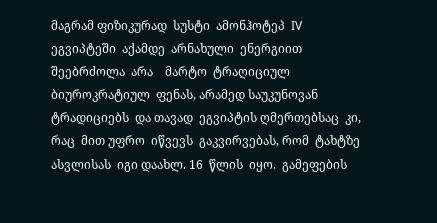მაგრამ ფიზიკურად  სუსტი  ამონჰოტეპ  IV  ეგვიპტეში  აქამდე  არნახული  ენერგიით  შეებრძოლა  არა    მარტო  ტრაღიციულ   ბიუროკრატიულ  ფენას, არამედ საუკუნოვან ტრადიციებს  და თავად  ეგვიპტის ღმერთებსაც  კი, რაც  მით უფრო  იწვევს  გაკვირვებას, რომ  ტახტზე  ასვლისას  იგი დაახლ. 16  წლის  იყო.  გამეფების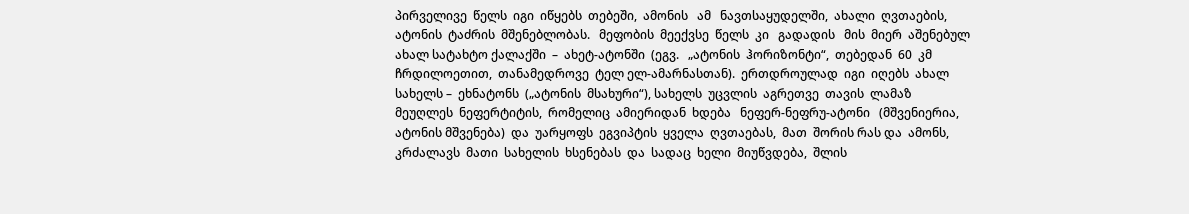პირველივე  წელს  იგი  იწყებს  თებეში,  ამონის   ამ   ნავთსაყუდელში,  ახალი  ღვთაების,  ატონის  ტაძრის  მშენებლობას.   მეფობის  მეექვსე  წელს  კი   გადადის   მის  მიერ  აშენებულ  ახალ სატახტო ქალაქში  –  ახეტ-ატონში  (ეგვ.   „ატონის  ჰორიზონტი“,  თებედან  60  კმ ჩრდილოეთით,  თანამედროვე  ტელ ელ-ამარნასთან).  ერთდროულად  იგი  იღებს  ახალ სახელს –  ეხნატონს  („ატონის  მსახური“), სახელს  უცვლის  აგრეთვე  თავის  ლამაზ  მეუღლეს  ნეფერტიტის,  რომელიც  ამიერიდან  ხდება   ნეფერ-ნეფრუ-ატონი   (მშვენიერია, ატონის მშვენება)  და  უარყოფს  ეგვიპტის  ყველა  ღვთაებას,  მათ  შორის რას და  ამონს,  კრძალავს  მათი  სახელის  ხსენებას  და  სადაც  ხელი  მიუწვდება,  შლის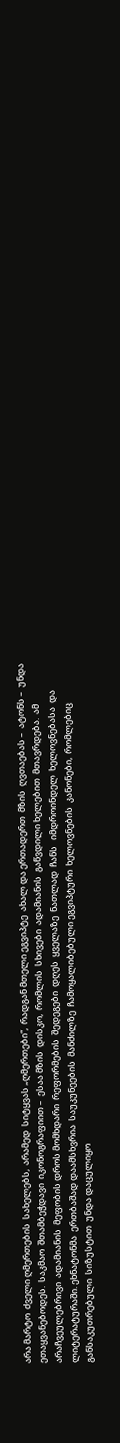არა მარტო  ძველი ღმერთების  სახელებს,  არამედ  სიტყვას „ღმერთები“,  რადგან მთელი ეგვიპტე  ახალ და ერთადერთ  მზის  ღვთაებას –  ატონს –  უნდა  ეთაყვანებოდეს.  საკმაო  შთამბეჭდავი  იკონოგრაფიით –  ესაა მზის  დისკო,  რომლის  სხივები  ადამიანის  გაწვდილი ხელებით  მთავრდება.  ამ  არაჩვეულებრივი  ადამიანის  მეფობის დროს მომხდარი  რეფორმების  შედეგები  დღეს  ყველაზე  ნათლად  ჩანს   იმდროინდელ  ხელოვნებასა  და   ლიტერატურაში. ეხნატონმა  ერთბაშად დაამსხვრია  საუკუნეების  მანძილზე  ჩამოყალიბებული ეგვიპტური  ხელოვნების  კანონები,  რომლებიც  განსაკუთრებული  სიზუსტით  უნდა დაცულიყო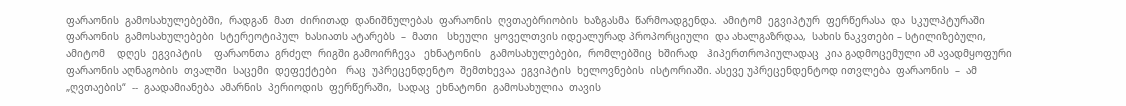ფარაონის  გამოსახულებებში,  რადგან  მათ  ძირითად  დანიშნულებას  ფარაონის  ღვთაებრიობის  ხაზგასმა  წარმოადგენდა.  ამიტომ  ეგვიპტურ  ფერწერასა  და  სკულპტურაში  ფარაონის  გამოსახულებები  სტერეოტიპულ  ხასიათს ატარებს  –  მათი   სხეული  ყოველთვის იდეალურად პროპორციული  და ახალგაზრდაა,  სახის ნაკვთები – სტილიზებული,  ამიტომ    დღეს  ეგვიპტის    ფარაონთა  გრძელ  რიგში გამოირჩევა   ეხნატონის   გამოსახულებები,  რომლებშიც  ხშირად   ჰიპერთროპიულადაც  კია გადმოცემული ამ ავადმყოფური  ფარაონის აღნაგობის  თვალში  საცემი  დეფექტები   რაც  უპრეცენდენტო  შემთხევაა  ეგვიპტის  ხელოვნების  ისტორიაში. ასევე უპრეცენდენტოდ ითვლება  ფარაონის  –  ამ „ღვთაების“  --  გაადამიანება  ამარნის  პერიოდის  ფერწერაში,  სადაც  ეხნატონი  გამოსახულია  თავის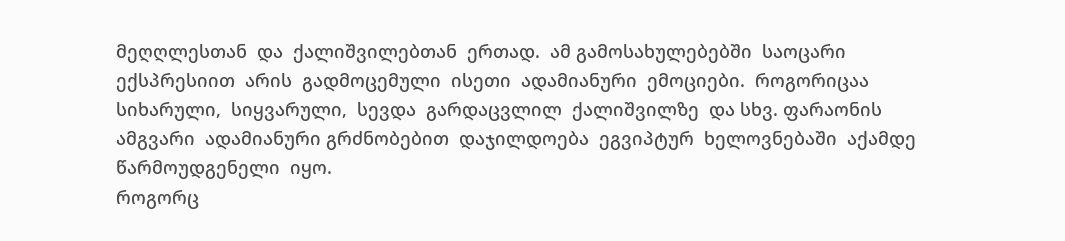მეღღლესთან  და  ქალიშვილებთან  ერთად.  ამ გამოსახულებებში  საოცარი  ექსპრესიით  არის  გადმოცემული  ისეთი  ადამიანური  ემოციები.  როგორიცაა  სიხარული,  სიყვარული,  სევდა  გარდაცვლილ  ქალიშვილზე  და სხვ. ფარაონის  ამგვარი  ადამიანური გრძნობებით  დაჯილდოება  ეგვიპტურ  ხელოვნებაში  აქამდე  წარმოუდგენელი  იყო.
როგორც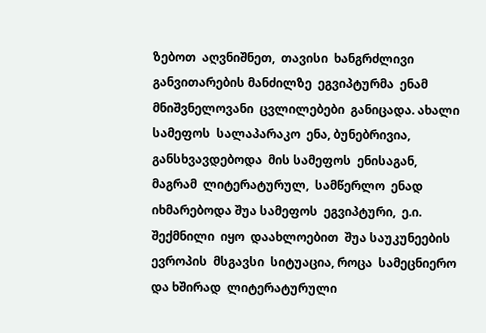ზებოთ  აღვნიშნეთ,  თავისი  ხანგრძლივი  განვითარების მანძილზე  ეგვიპტურმა  ენამ   მნიშვნელოვანი  ცვლილებები  განიცადა. ახალი  სამეფოს  სალაპარაკო  ენა, ბუნებრივია,  განსხვავდებოდა  მის სამეფოს  ენისაგან,  მაგრამ  ლიტერატურულ,  სამწერლო  ენად  იხმარებოდა შუა სამეფოს  ეგვიპტური,  ე.ი.   შექმნილი  იყო  დაახლოებით  შუა საუკუნეების  ევროპის  მსგავსი  სიტუაცია, როცა  სამეცნიერო  და ხშირად  ლიტერატურული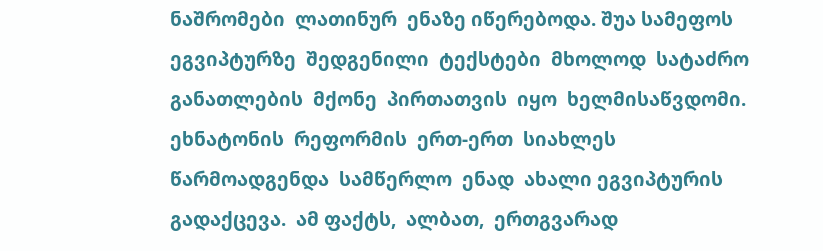ნაშრომები  ლათინურ  ენაზე იწერებოდა. შუა სამეფოს  ეგვიპტურზე  შედგენილი  ტექსტები  მხოლოდ  სატაძრო განათლების  მქონე  პირთათვის  იყო  ხელმისაწვდომი.  ეხნატონის  რეფორმის  ერთ-ერთ  სიახლეს  წარმოადგენდა  სამწერლო  ენად  ახალი ეგვიპტურის  გადაქცევა.  ამ ფაქტს,  ალბათ,  ერთგვარად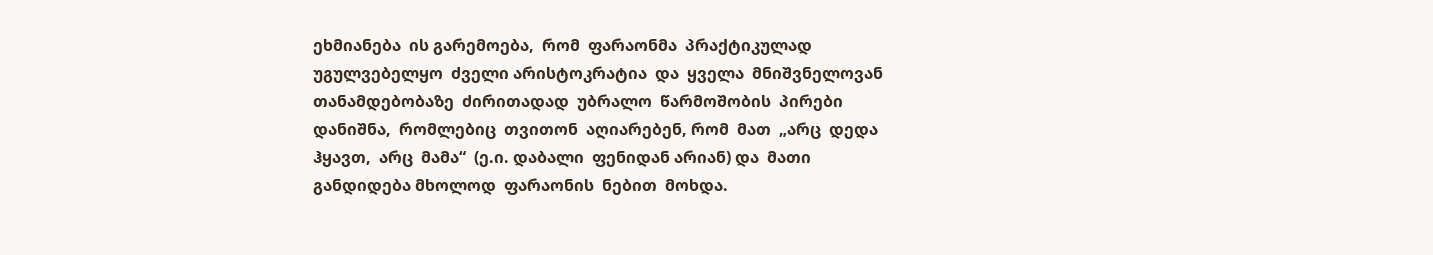ეხმიანება  ის გარემოება,  რომ  ფარაონმა  პრაქტიკულად  უგულვებელყო  ძველი არისტოკრატია  და  ყველა  მნიშვნელოვან  თანამდებობაზე  ძირითადად  უბრალო  წარმოშობის  პირები  დანიშნა,  რომლებიც  თვითონ  აღიარებენ, რომ  მათ  „არც  დედა  ჰყავთ,  არც  მამა“  (ე.ი. დაბალი  ფენიდან არიან) და  მათი  განდიდება მხოლოდ  ფარაონის  ნებით  მოხდა.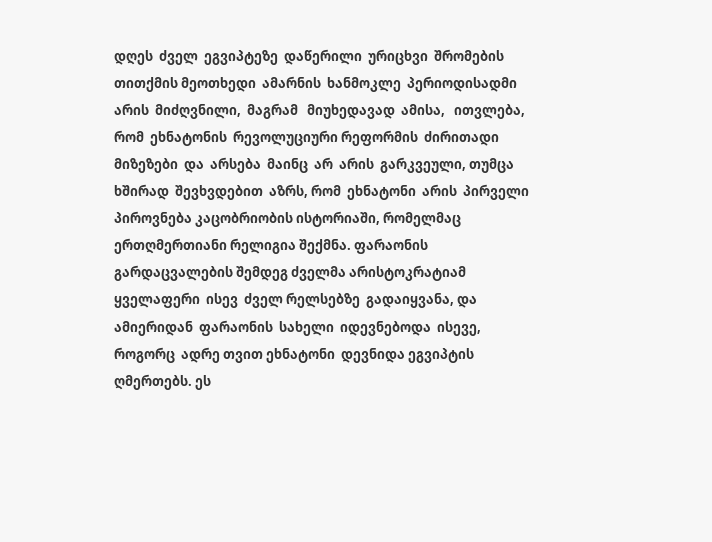დღეს  ძველ  ეგვიპტეზე  დაწერილი  ურიცხვი  შრომების  თითქმის მეოთხედი  ამარნის  ხანმოკლე  პერიოდისადმი  არის  მიძღვნილი,  მაგრამ   მიუხედავად  ამისა,   ითვლება,  რომ  ეხნატონის  რევოლუციური რეფორმის  ძირითადი მიზეზები  და  არსება  მაინც  არ  არის  გარკვეული, თუმცა  ხშირად  შევხვდებით  აზრს, რომ  ეხნატონი  არის  პირველი  პიროვნება კაცობრიობის ისტორიაში, რომელმაც ერთღმერთიანი რელიგია შექმნა. ფარაონის გარდაცვალების შემდეგ ძველმა არისტოკრატიამ  ყველაფერი  ისევ  ძველ რელსებზე  გადაიყვანა, და  ამიერიდან  ფარაონის  სახელი  იდევნებოდა  ისევე,  როგორც  ადრე თვით ეხნატონი  დევნიდა ეგვიპტის ღმერთებს. ეს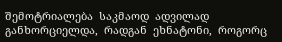შემოტრიალება  საკმაოდ  ადვილად  განხორციელდა,  რადგან  ეხნატონი,  როგორც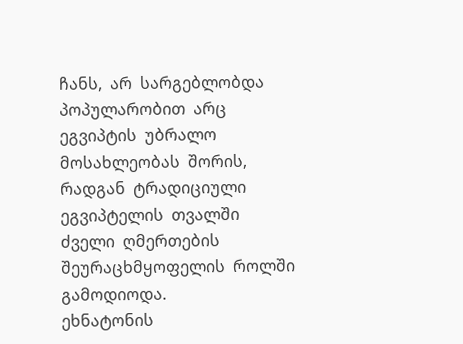ჩანს,  არ  სარგებლობდა პოპულარობით  არც  ეგვიპტის  უბრალო  მოსახლეობას  შორის, რადგან  ტრადიციული  ეგვიპტელის  თვალში  ძველი  ღმერთების შეურაცხმყოფელის  როლში  გამოდიოდა.
ეხნატონის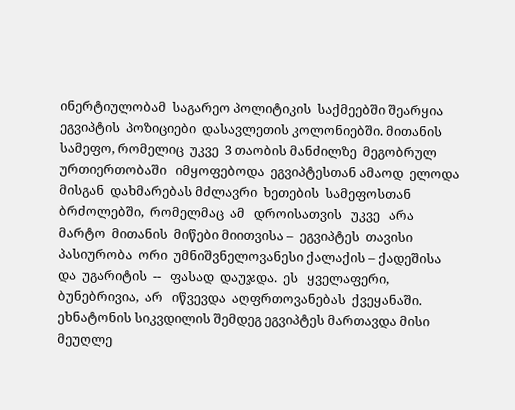ინერტიულობამ  საგარეო პოლიტიკის  საქმეებში შეარყია ეგვიპტის  პოზიციები  დასავლეთის კოლონიებში. მითანის  სამეფო, რომელიც  უკვე  3 თაობის მანძილზე  მეგობრულ  ურთიერთობაში   იმყოფებოდა  ეგვიპტესთან ამაოდ  ელოდა  მისგან  დახმარებას მძლავრი  ხეთების  სამეფოსთან  ბრძოლებში,  რომელმაც  ამ   დროისათვის   უკვე   არა   მარტო  მითანის  მიწები მიითვისა –  ეგვიპტეს  თავისი პასიურობა  ორი  უმნიშვნელოვანესი ქალაქის – ქადეშისა  და  უგარიტის  --   ფასად  დაუჯდა.  ეს   ყველაფერი,  ბუნებრივია,  არ   იწვევდა  აღფრთოვანებას  ქვეყანაში.
ეხნატონის სიკვდილის შემდეგ ეგვიპტეს მართავდა მისი მეუღლე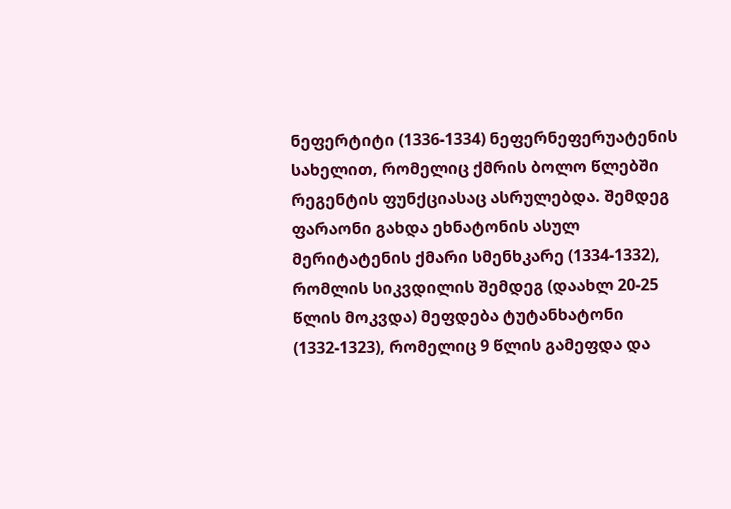ნეფერტიტი (1336-1334) ნეფერნეფერუატენის სახელით, რომელიც ქმრის ბოლო წლებში რეგენტის ფუნქციასაც ასრულებდა. შემდეგ ფარაონი გახდა ეხნატონის ასულ მერიტატენის ქმარი სმენხკარე (1334-1332), რომლის სიკვდილის შემდეგ (დაახლ 20-25 წლის მოკვდა) მეფდება ტუტანხატონი (1332-1323), რომელიც 9 წლის გამეფდა და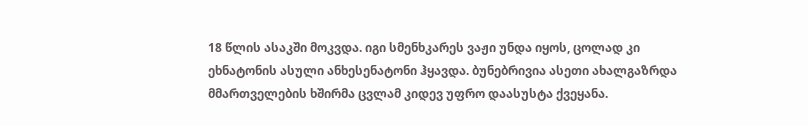18 წლის ასაკში მოკვდა. იგი სმენხკარეს ვაჟი უნდა იყოს, ცოლად კი ეხნატონის ასული ანხესენატონი ჰყავდა. ბუნებრივია ასეთი ახალგაზრდა მმართველების ხშირმა ცვლამ კიდევ უფრო დაასუსტა ქვეყანა.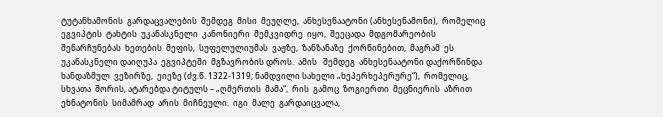ტუტანხამონის  გარდაცვალების  შემდეგ  მისი  მეუღლე,  ანხესენაატონი (ანხესენამონი),  რომელიც  ეგვიპტის  ტახტის  უკანასკნელი  კანონიერი  მემკვიდრე  იყო,  შეეცადა  მდგომარეობის  შენარჩუნებას  ხეთების  მეფის,  სუფელულიუმას  ვაჟზე,  ზანზანაზე  ქორწინებით,  მაგრამ  ეს   უკანასკნელი დაიღუპა  ეგვიპტეში  მგზავრობის დროს.  ამის   შემდეგ  ანხესენაატონი დაქორწინდა  ხანდაზმულ  ვეზირზე,  ეიეზე (ძვ.წ. 1322-1319; ნამდვილი სახელი „ხეპერხეპერურე“),  რომელიც,  სხვათა  შორის, ატარებდა ტიტულს – „ღმერთის  მამა“,  რის  გამოც  ზოგიერთი  მეცნიერის  აზრით  ეხნატონის  სიმამრად  არის  მიჩნეული.  იგი  მალე  გარდაიცვალა,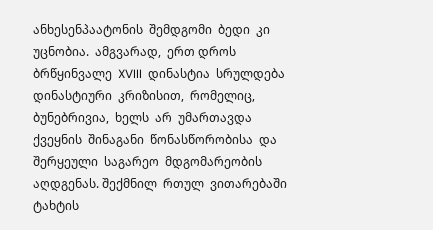ანხესენპაატონის  შემდგომი  ბედი  კი  უცნობია.  ამგვარად,  ერთ დროს  ბრწყინვალე  XVIII  დინასტია  სრულდება  დინასტიური  კრიზისით,  რომელიც,  ბუნებრივია,  ხელს  არ  უმართავდა  ქვეყნის  შინაგანი  წონასწორობისა  და შერყეული  საგარეო  მდგომარეობის  აღდგენას. შექმნილ  რთულ  ვითარებაში  ტახტის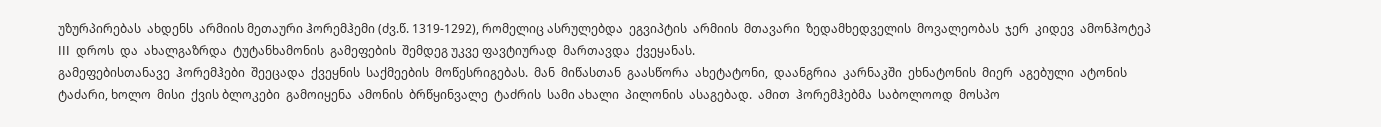უზურპირებას  ახდენს  არმიის მეთაური ჰორემჰემი (ძვ.წ. 1319-1292), რომელიც ასრულებდა  ეგვიპტის  არმიის  მთავარი  ზედამხედველის  მოვალეობას  ჯერ  კიდევ  ამონჰოტეპ  III  დროს  და  ახალგაზრდა  ტუტანხამონის  გამეფების  შემდეგ უკვე ფავტიურად  მართავდა  ქვეყანას.
გამეფებისთანავე  ჰორემჰები  შეეცადა  ქვეყნის  საქმეების  მოწესრიგებას.  მან  მიწასთან  გაასწორა  ახეტატონი,  დაანგრია  კარნაკში  ეხნატონის  მიერ  აგებული  ატონის  ტაძარი, ხოლო  მისი  ქვის ბლოკები  გამოიყენა  ამონის  ბრწყინვალე  ტაძრის  სამი ახალი  პილონის  ასაგებად.  ამით  ჰორემჰებმა  საბოლოოდ  მოსპო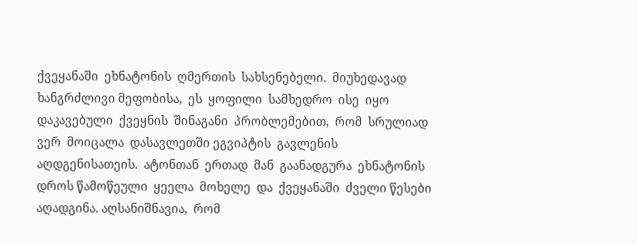ქვეყანაში  ეხნატონის  ღმერთის  სახსენებელი.  მიუხედავად  ხანგრძლივი მეფობისა,  ეს  ყოფილი  სამხედრო  ისე  იყო  დაკავებული  ქვეყნის  შინაგანი  პრობლემებით,  რომ  სრულიად  ვერ  მოიცალა  დასავლეთში ეგვიპტის  გავლენის  აღდგენისათეის.  ატონთან  ერთად  მან  გაანადგურა  ეხნატონის  დროს წამოწეული  ყეელა  მოხელე  და  ქვეყანაში  ძველი წესები  აღადგინა. აღსანიშნავია,  რომ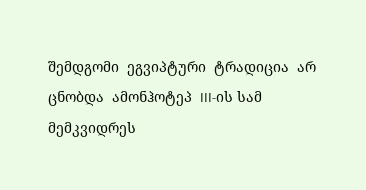შემდგომი  ეგვიპტური  ტრადიცია  არ  ცნობდა  ამონჰოტეპ  III-ის სამ  მემკვიდრეს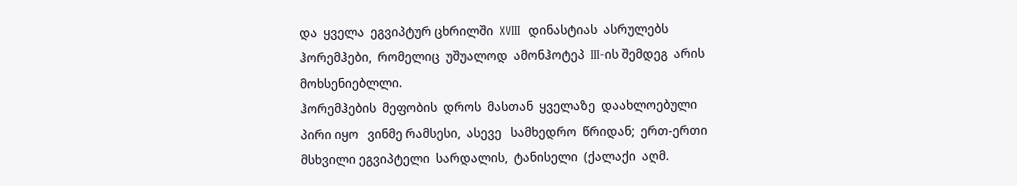და  ყველა  ეგვიპტურ ცხრილში  XVIII  დინასტიას  ასრულებს  ჰორემჰები,  რომელიც  უშუალოდ  ამონჰოტეპ  III-ის შემდეგ  არის  მოხსენიებლლი.
ჰორემჰების  მეფობის  დროს  მასთან  ყველაზე  დაახლოებული  პირი იყო   ვინმე რამსესი,  ასევე   სამხედრო  წრიდან;  ერთ-ერთი  მსხვილი ეგვიპტელი  სარდალის,  ტანისელი  (ქალაქი  აღმ.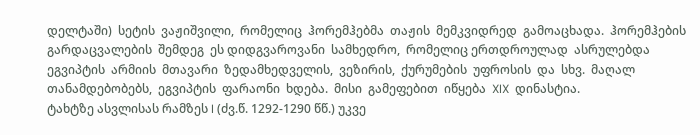დელტაში)  სეტის  ვაჟიშვილი,  რომელიც  ჰორემჰებმა  თაჟის  მემკვიდრედ  გამოაცხადა.  ჰორემჰების  გარდაცვალების  შემდეგ  ეს დიდგვაროვანი  სამხედრო,  რომელიც ერთდროულად  ასრულებდა  ეგვიპტის  არმიის  მთავარი  ზედამხედველის,  ვეზირის,  ქურუმების  უფროსის  და  სხვ.  მაღალ  თანამდებობებს,  ეგვიპტის  ფარაონი  ხდება.  მისი  გამეფებით  იწყება  XIX  დინასტია.
ტახტზე ასვლისას რამზეს I (ძვ.წ. 1292-1290 წწ.) უკვე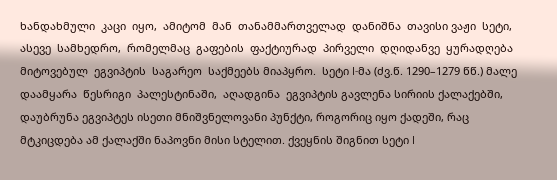ხანდახმული  კაცი  იყო,  ამიტომ  მან  თანამმართველად  დანიშნა  თავისი ვაჟი  სეტი,  ასევე  სამხედრო,  რომელმაც  გაფების  ფაქტიურად  პირველი  დღიდანვე  ყურადღება მიტოვებულ  ეგვიპტის  საგარეო  საქმეებს მიაპყრო.  სეტი I-მა (ძვ.წ. 1290–1279 წწ.) მალე  დაამყარა  წესრიგი  პალესტინაში,  აღადგინა  ეგვიპტის გავლენა სირიის ქალაქებში, დაუბრუნა ეგვიპტეს ისეთი მნიშვნელოვანი პუნქტი, როგორიც იყო ქადეში, რაც მტკიცდება ამ ქალაქში ნაპოვნი მისი სტელით. ქვეყნის შიგნით სეტი I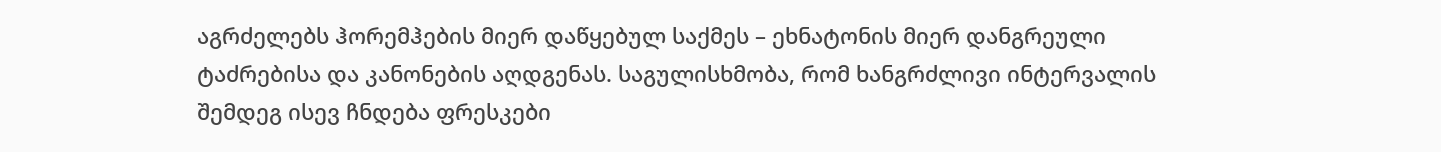აგრძელებს ჰორემჰების მიერ დაწყებულ საქმეს – ეხნატონის მიერ დანგრეული ტაძრებისა და კანონების აღდგენას. საგულისხმობა, რომ ხანგრძლივი ინტერვალის შემდეგ ისევ ჩნდება ფრესკები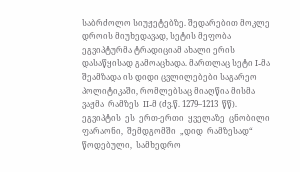საბრძოლო სიუჟეტებზე. შედარებით მოკლე დროის მიუხედავად, სეტის მეფობა ეგვიპტურმა ტრადიციამ ახალი ერის დასაწყისად გამოაცხადა. მართლაც სეტი I-მა შეამზადა ის დიდი ცვლილებები საგარეო პოლიტიკაში, რომლებსაც მიაღწია მისმა  ვაჟმა  რამზეს  II-მ (ძვ.წ. 1279–1213  წწ).
ეგვიპტის  ეს  ერთ-ერთი  ყველაზე  ცნობილი ფარაონი,  შემდგომში  „დიდ  რამზესად“  წოდებული,  სამხედრო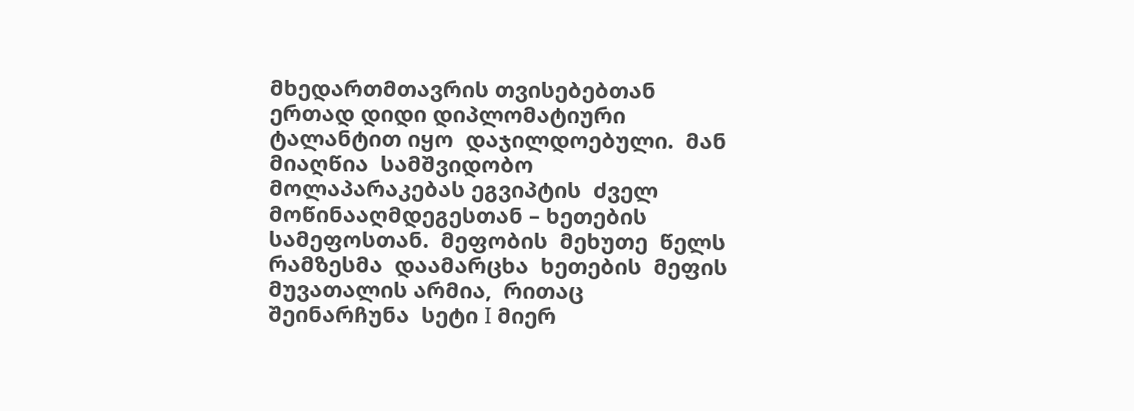მხედართმთავრის თვისებებთან ერთად დიდი დიპლომატიური ტალანტით იყო  დაჯილდოებული.  მან  მიაღწია  სამშვიდობო  მოლაპარაკებას ეგვიპტის  ძველ მოწინააღმდეგესთან – ხეთების  სამეფოსთან.  მეფობის  მეხუთე  წელს  რამზესმა  დაამარცხა  ხეთების  მეფის  მუვათალის არმია,  რითაც  შეინარჩუნა  სეტი I მიერ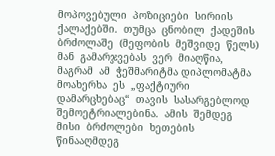მოპოვებული  პოზიციები  სირიის  ქალაქებში.  თუმცა  ცნობილ  ქადეშის  ბრძოლაშე  (მეფობის  მეშვიდე  წელს)  მან  გამარჯვებას  ვერ  მიაღწია,  მაგრამ  ამ  ჭეშმარიტმა დიპლომატმა  მოახერხა  ეს  „ფაქტიური  დამარცხებაც“  თავის  სასარგებლოდ  შემოეტრიალებინა.  ამის  შემდეგ  მისი  ბრძოლები  ხეთების  წინააღმდეგ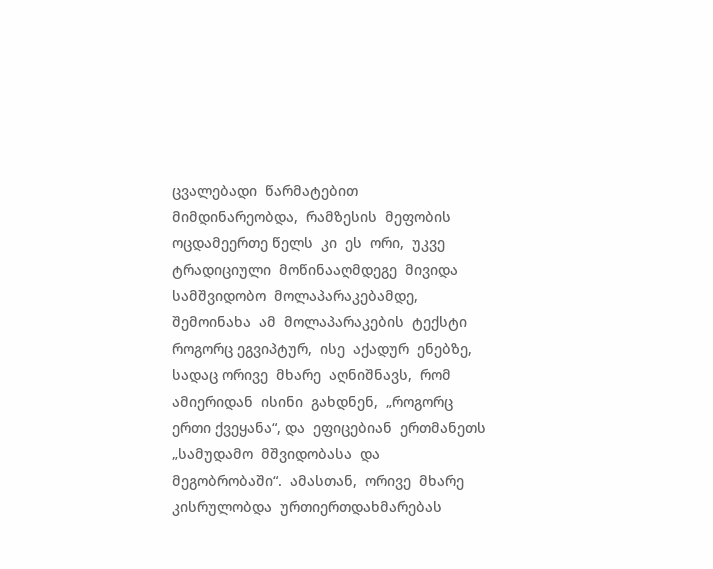ცვალებადი  წარმატებით  მიმდინარეობდა,  რამზესის  მეფობის  ოცდამეერთე წელს  კი  ეს  ორი,  უკვე  ტრადიციული  მოწინააღმდეგე  მივიდა  სამშვიდობო  მოლაპარაკებამდე,  შემოინახა  ამ  მოლაპარაკების  ტექსტი როგორც ეგვიპტურ,  ისე  აქადურ  ენებზე, სადაც ორივე  მხარე  აღნიშნავს,  რომ  ამიერიდან  ისინი  გახდნენ,  „როგორც  ერთი ქვეყანა“, და  ეფიცებიან  ერთმანეთს  „სამუდამო  მშვიდობასა  და  მეგობრობაში“.  ამასთან,  ორივე  მხარე  კისრულობდა  ურთიერთდახმარებას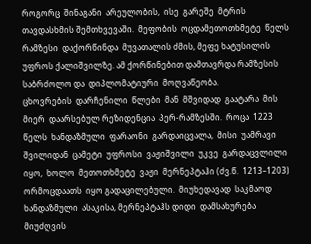როგორც  შინაგანი  არეულობის,  ისე  გარეშე  მტრის  თავდასხმის შემთხვევაში.  მეფობის  ოცდამეთოთხმეტე  წელს  რამზესი  დაქორწინდა  მუვათალის ძმის, მეფე ხატუსილის უფროს ქალიშვილზე. ამ ქორწინებით დამთავრდა რამზესის საბრძოლო და  დიპლომატიური  მოღვაწეობა.
ცხოვრების  დარჩენილი  წლები  მან  მშვიდად  გაატარა  მის  მიერ  დაარსებულ რეზიდენცია  პერ-რამზესში.  როცა  1223  წელს  ხანდაზმული  ფარაონი  გარდაიცვალა,  მისი  უამრავი შვილიდან  ცამეტი  უფროსი  ვაჟიშვილი  უკვე  გარდაცვლილი  იყო,  ხოლო  მეთოთხმეტე  ვაჟი  მერნეპტაჰი (ძვ.წ.  1213–1203)  ორმოცდაათს  იყო გადაცილებული.  მიუხედავად  საკმაოდ ხანდაზმული  ასაკისა, მერნეპტაჰს დიდი  დამსახურება მიუძღვის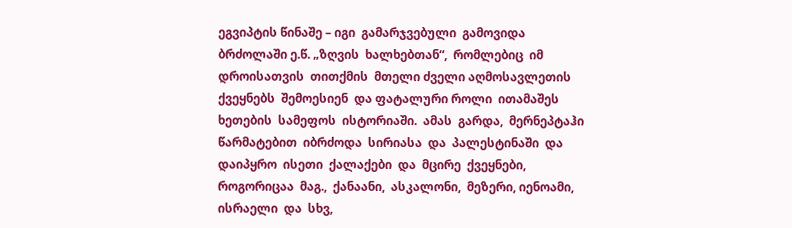ეგვიპტის წინაშე – იგი  გამარჯვებული  გამოვიდა ბრძოლაში ე.წ. „ზღვის  ხალხებთან“,  რომლებიც  იმ  დროისათვის  თითქმის  მთელი ძველი აღმოსავლეთის  ქვეყნებს  შემოესიენ  და ფატალური როლი  ითამაშეს  ხეთების  სამეფოს  ისტორიაში.  ამას  გარდა,  მერნეპტაჰი  წარმატებით  იბრძოდა  სირიასა  და  პალესტინაში  და  დაიპყრო  ისეთი  ქალაქები  და  მცირე  ქვეყნები,  როგორიცაა  მაგ.,  ქანაანი,  ასკალონი,  მეზერი, იენოამი,  ისრაელი  და  სხვ,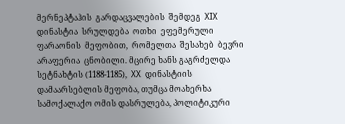მერნეპტაჰის  გარდაცვალების  შემდეგ  XIX დინასტია  სრულდება  ოთხი  ეფემერული  ფარაონის  მეფობით,  რომელთა  შესახებ  ბევრი  არაფერია  ცნობილი. მცირე ხანს გაგრძელდა სეტნახტის (1188-1185),  XX  დინასტიის  დამაარსებლის მეფობა, თუმცა მოახერხა სამოქალაქო ომის დასრულება, პოლიტიკური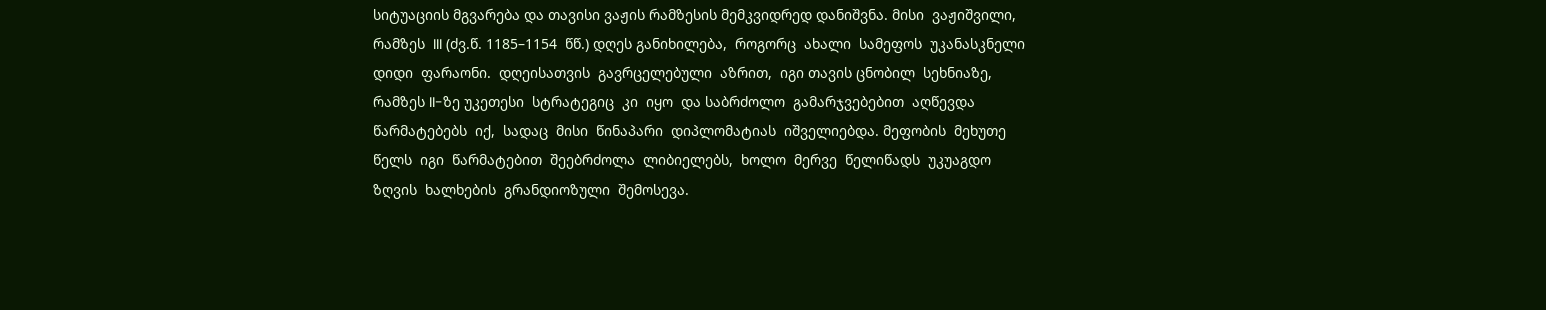სიტუაციის მგვარება და თავისი ვაჟის რამზესის მემკვიდრედ დანიშვნა. მისი  ვაჟიშვილი,  რამზეს  III (ძვ.წ. 1185–1154  წწ.) დღეს განიხილება,  როგორც  ახალი  სამეფოს  უკანასკნელი  დიდი  ფარაონი.  დღეისათვის  გავრცელებული  აზრით,  იგი თავის ცნობილ  სეხნიაზე,  რამზეს II-ზე უკეთესი  სტრატეგიც  კი  იყო  და საბრძოლო  გამარჯვებებით  აღწევდა  წარმატებებს  იქ,  სადაც  მისი  წინაპარი  დიპლომატიას  იშველიებდა. მეფობის  მეხუთე  წელს  იგი  წარმატებით  შეებრძოლა  ლიბიელებს,  ხოლო  მერვე  წელიწადს  უკუაგდო  ზღვის  ხალხების  გრანდიოზული  შემოსევა.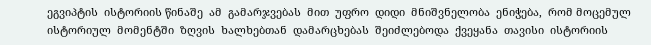ეგვიპტის  ისტორიის წინაშე  ამ  გამარჯვებას  მით  უფრო  დიდი  მნიშვნელობა  ენიჭება,  რომ მოცემულ  ისტორიულ  მომენტში  ზღვის  ხალხებთან  დამარცხებას  შეიძლებოდა  ქვეყანა  თავისი  ისტორიის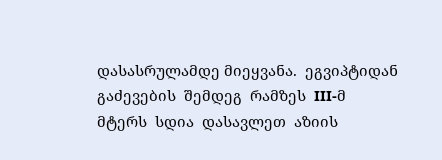დასასრულამდე მიეყვანა.  ეგვიპტიდან  გაძევების  შემდეგ  რამზეს  III-მ  მტერს  სდია  დასავლეთ  აზიის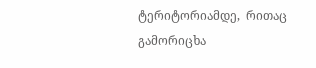ტერიტორიამდე,  რითაც  გამორიცხა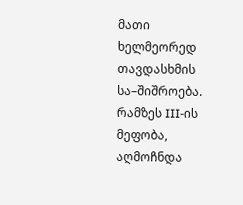მათი  ხელმეორედ  თავდასხმის  სა–შიშროება.
რამზეს III-ის  მეფობა,  აღმოჩნდა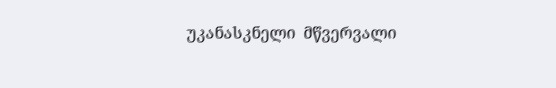უკანასკნელი  მწვერვალი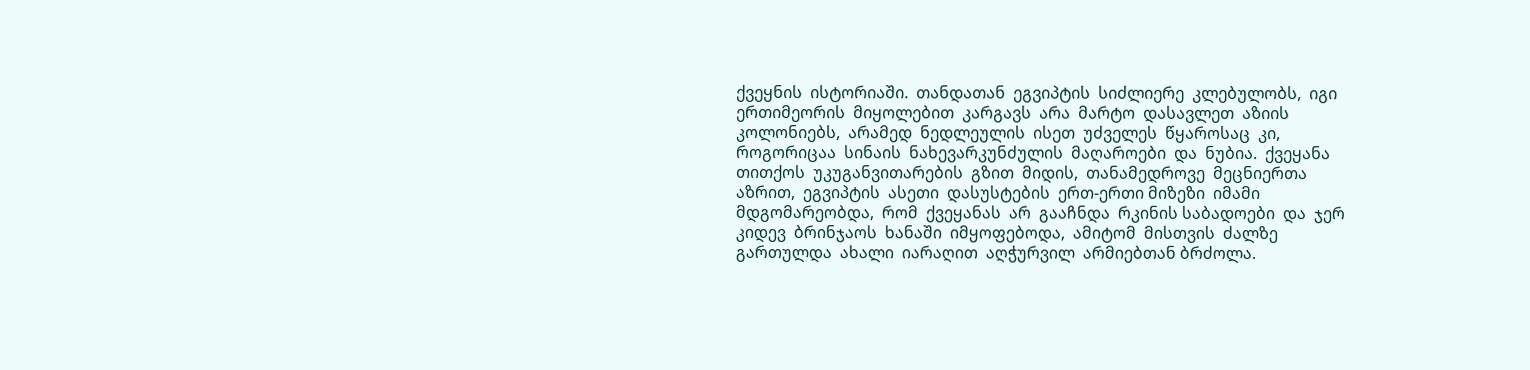ქვეყნის  ისტორიაში.  თანდათან  ეგვიპტის  სიძლიერე  კლებულობს,  იგი  ერთიმეორის  მიყოლებით  კარგავს  არა  მარტო  დასავლეთ  აზიის  კოლონიებს,  არამედ  ნედლეულის  ისეთ  უძველეს  წყაროსაც  კი,  როგორიცაა  სინაის  ნახევარკუნძულის  მაღაროები  და  ნუბია.  ქვეყანა  თითქოს  უკუგანვითარების  გზით  მიდის,  თანამედროვე  მეცნიერთა  აზრით,  ეგვიპტის  ასეთი  დასუსტების  ერთ-ერთი მიზეზი  იმამი  მდგომარეობდა,  რომ  ქვეყანას  არ  გააჩნდა  რკინის საბადოები  და  ჯერ  კიდევ  ბრინჯაოს  ხანაში  იმყოფებოდა,  ამიტომ  მისთვის  ძალზე  გართულდა  ახალი  იარაღით  აღჭურვილ  არმიებთან ბრძოლა.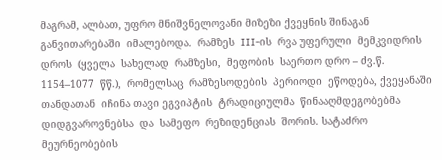მაგრამ, ალბათ, უფრო მნიშვნელოვანი მიზეზი ქვეყნის შინაგან  განვითარებაში  იმალებოდა.  რამზეს  III-ის  რვა უფერული  მემკვიდრის  დროს  (ყველა  სახელად  რამზესი,  მეფობის  საერთო დრო – ძვ.წ.  1154–1077  წწ.),  რომელსაც  რამზესოდების  პერიოდი  ეწოდება, ქვეყანაში  თანდათან  იჩინა თავი ეგვიპტის  ტრადიციულმა  წინააღმდეგობებმა  დიდგვაროვნებსა  და  სამეფო  რეზიდენციას  შორის. სატაძრო  მეურნეობების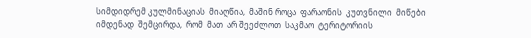სიმდიდრემ კულმინაციას  მიაღწია,  მაშინ როცა  ფარაონის  კუთვნილი  მიწები  იმდენად  შემცირდა,  რომ  მათ  არ შეეძლოთ  საკმაო  ტერიტორიის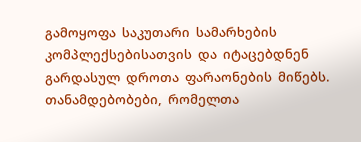გამოყოფა  საკუთარი  სამარხების  კომპლექსებისათვის  და  იტაცებდნენ  გარდასულ  დროთა  ფარაონების  მიწებს.  თანამდებობები,  რომელთა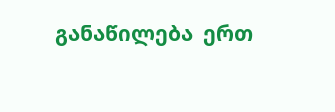განაწილება  ერთ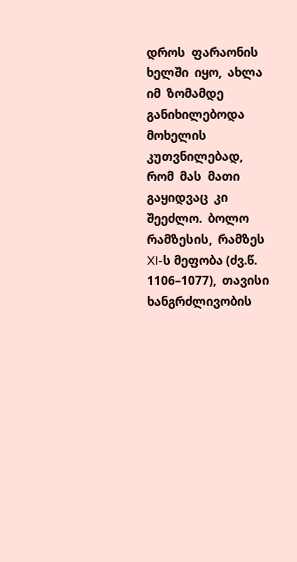დროს  ფარაონის ხელში  იყო,  ახლა  იმ  ზომამდე  განიხილებოდა  მოხელის  კუთვნილებად,  რომ  მას  მათი  გაყიდვაც  კი  შეეძლო.  ბოლო  რამზესის,  რამზეს XI-ს მეფობა (ძვ.წ. 1106–1077),  თავისი  ხანგრძლივობის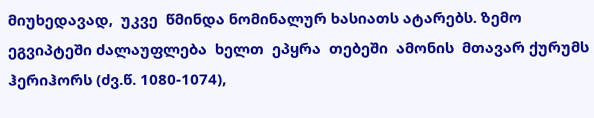მიუხედავად,  უკვე  წმინდა ნომინალურ ხასიათს ატარებს. ზემო  ეგვიპტეში ძალაუფლება  ხელთ  ეპყრა  თებეში  ამონის  მთავარ ქურუმს  ჰერიჰორს (ძვ.წ. 1080-1074),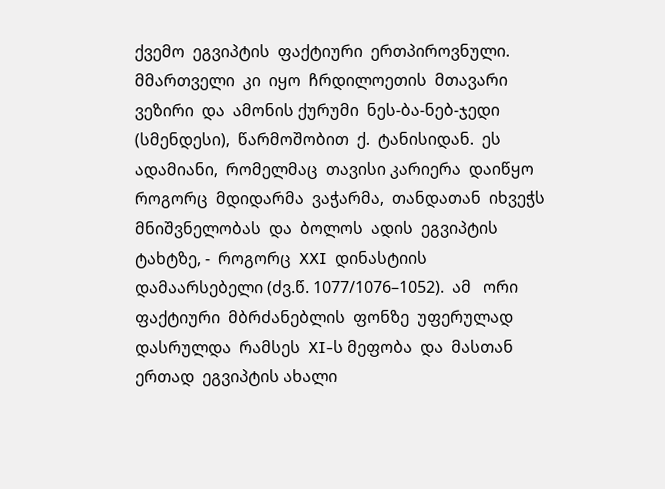ქვემო  ეგვიპტის  ფაქტიური  ერთპიროვნული.  მმართველი  კი  იყო  ჩრდილოეთის  მთავარი  ვეზირი  და  ამონის ქურუმი  ნეს-ბა-ნებ-ჯედი  (სმენდესი),  წარმოშობით  ქ.  ტანისიდან.  ეს  ადამიანი,  რომელმაც  თავისი კარიერა  დაიწყო როგორც  მდიდარმა  ვაჭარმა,  თანდათან  იხვეჭს  მნიშვნელობას  და  ბოლოს  ადის  ეგვიპტის  ტახტზე, -  როგორც  XXI  დინასტიის  დამაარსებელი (ძვ.წ. 1077/1076–1052).  ამ   ორი  ფაქტიური  მბრძანებლის  ფონზე  უფერულად  დასრულდა  რამსეს  XI-ს მეფობა  და  მასთან  ერთად  ეგვიპტის ახალი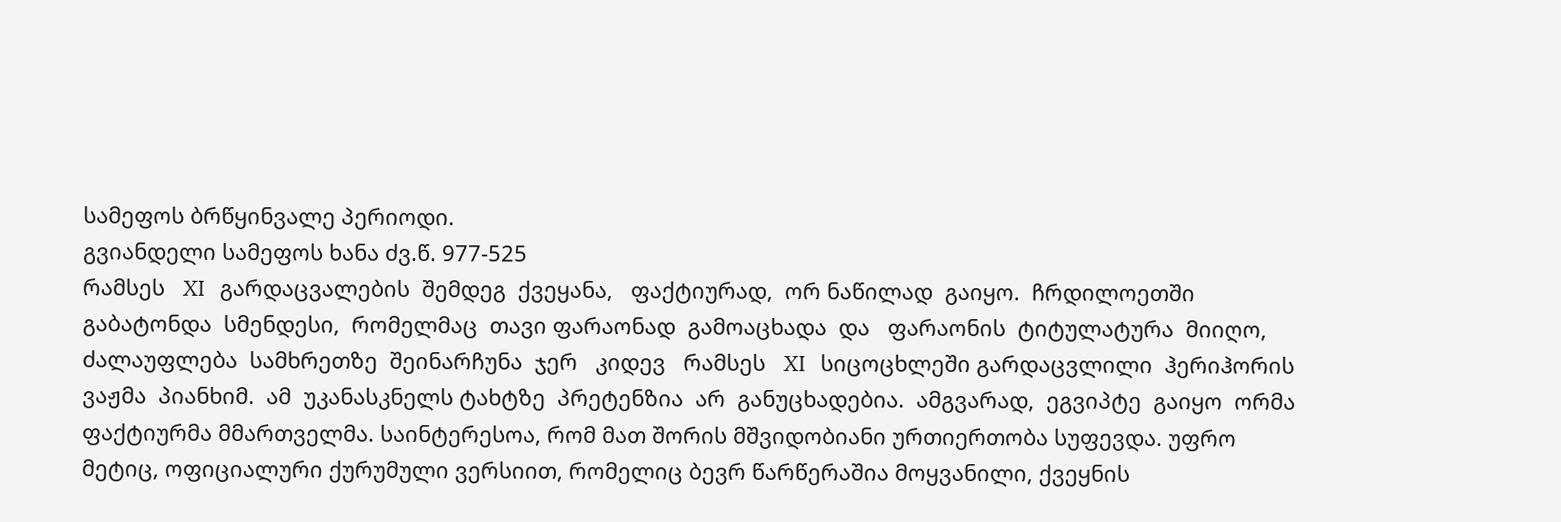სამეფოს ბრწყინვალე პერიოდი.
გვიანდელი სამეფოს ხანა ძვ.წ. 977-525
რამსეს   XI   გარდაცვალების  შემდეგ  ქვეყანა,   ფაქტიურად,  ორ ნაწილად  გაიყო.  ჩრდილოეთში  გაბატონდა  სმენდესი,  რომელმაც  თავი ფარაონად  გამოაცხადა  და   ფარაონის  ტიტულატურა  მიიღო,  ძალაუფლება  სამხრეთზე  შეინარჩუნა  ჯერ   კიდევ   რამსეს   XI   სიცოცხლეში გარდაცვლილი  ჰერიჰორის  ვაჟმა  პიანხიმ.  ამ  უკანასკნელს ტახტზე  პრეტენზია  არ  განუცხადებია.  ამგვარად,  ეგვიპტე  გაიყო  ორმა  ფაქტიურმა მმართველმა. საინტერესოა, რომ მათ შორის მშვიდობიანი ურთიერთობა სუფევდა. უფრო მეტიც, ოფიციალური ქურუმული ვერსიით, რომელიც ბევრ წარწერაშია მოყვანილი, ქვეყნის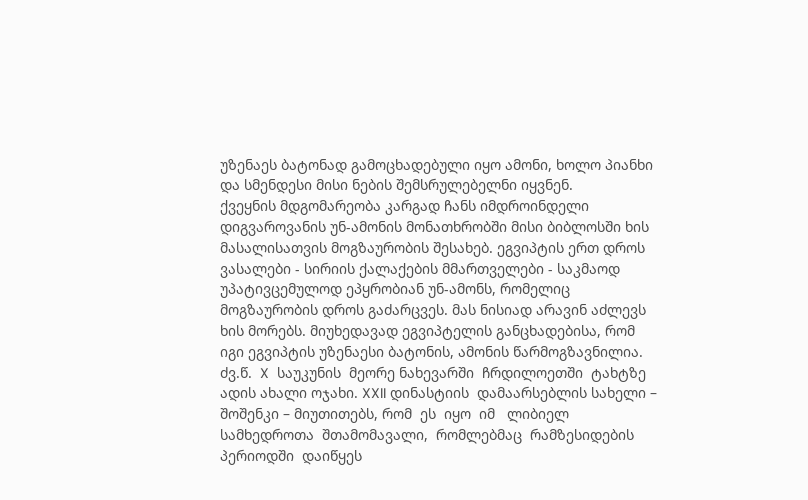უზენაეს ბატონად გამოცხადებული იყო ამონი, ხოლო პიანხი და სმენდესი მისი ნების შემსრულებელნი იყვნენ.
ქვეყნის მდგომარეობა კარგად ჩანს იმდროინდელი დიგვაროვანის უნ-ამონის მონათხრობში მისი ბიბლოსში ხის მასალისათვის მოგზაურობის შესახებ. ეგვიპტის ერთ დროს ვასალები - სირიის ქალაქების მმართველები - საკმაოდ უპატივცემულოდ ეპყრობიან უნ-ამონს, რომელიც მოგზაურობის დროს გაძარცვეს. მას ნისიად არავინ აძლევს ხის მორებს. მიუხედავად ეგვიპტელის განცხადებისა, რომ იგი ეგვიპტის უზენაესი ბატონის, ამონის წარმოგზავნილია.
ძვ.წ.  X  საუკუნის  მეორე ნახევარში  ჩრდილოეთში  ტახტზე  ადის ახალი ოჯახი. XXII დინასტიის  დამაარსებლის სახელი – შოშენკი – მიუთითებს, რომ  ეს  იყო  იმ   ლიბიელ  სამხედროთა  შთამომავალი,  რომლებმაც  რამზესიდების  პერიოდში  დაიწყეს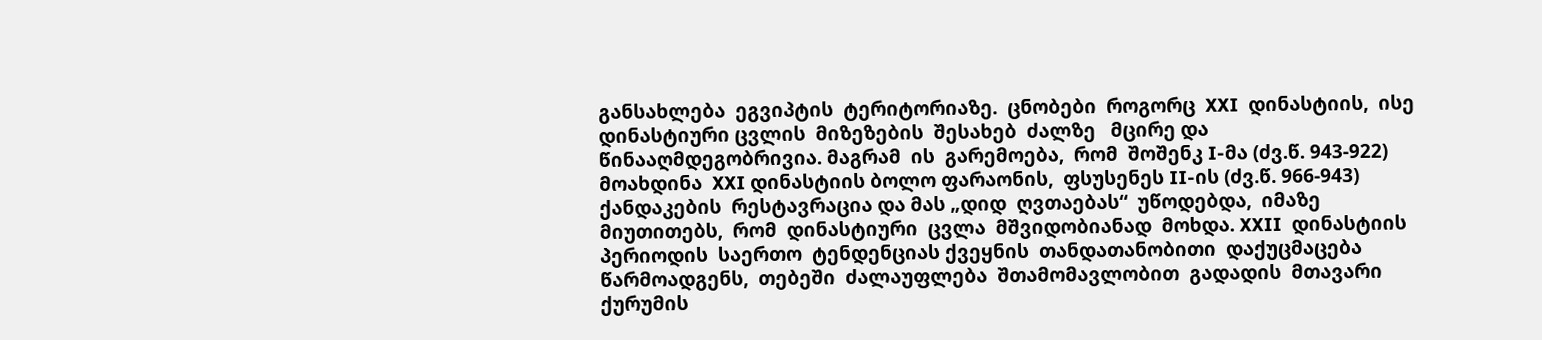განსახლება  ეგვიპტის  ტერიტორიაზე.  ცნობები  როგორც  XXI  დინასტიის,  ისე დინასტიური ცვლის  მიზეზების  შესახებ  ძალზე   მცირე და  წინააღმდეგობრივია. მაგრამ  ის  გარემოება,  რომ  შოშენკ I-მა (ძვ.წ. 943-922) მოახდინა  XXI დინასტიის ბოლო ფარაონის,  ფსუსენეს II-ის (ძვ.წ. 966-943) ქანდაკების  რესტავრაცია და მას „დიდ  ღვთაებას“  უწოდებდა,  იმაზე   მიუთითებს,  რომ  დინასტიური  ცვლა  მშვიდობიანად  მოხდა. XXII  დინასტიის  პერიოდის  საერთო  ტენდენციას ქვეყნის  თანდათანობითი  დაქუცმაცება  წარმოადგენს,  თებეში  ძალაუფლება  შთამომავლობით  გადადის  მთავარი  ქურუმის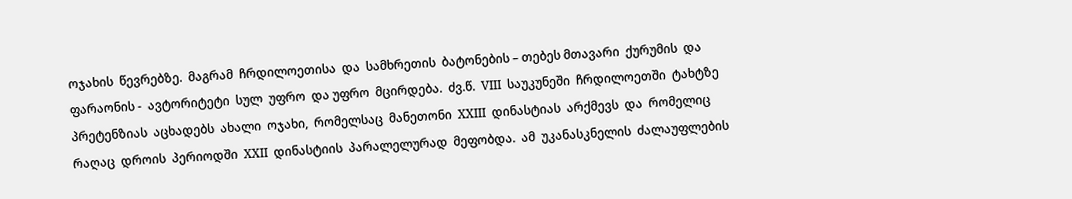ოჯახის  წევრებზე.  მაგრამ  ჩრდილოეთისა  და  სამხრეთის  ბატონების – თებეს მთავარი  ქურუმის  და ფარაონის -  ავტორიტეტი  სულ  უფრო  და უფრო  მცირდება.  ძვ.წ.  VIII  საუკუნეში  ჩრდილოეთში  ტახტზე პრეტენზიას  აცხადებს  ახალი  ოჯახი,  რომელსაც  მანეთონი  XXIII  დინასტიას  არქმევს  და  რომელიც რაღაც  დროის  პერიოდში  XXII  დინასტიის  პარალელურად  მეფობდა.  ამ  უკანასკნელის  ძალაუფლების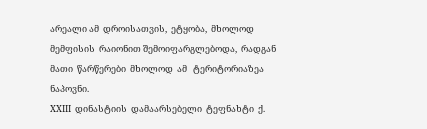არეალი ამ  დროისათვის,  ეტყობა,  მხოლოდ  მემფისის  რაიონით შემოიფარგლებოდა,  რადგან  მათი  წარწერები  მხოლოდ  ამ   ტერიტორიაზეა  ნაპოვნი.
XXIII  დინასტიის  დამაარსებელი  ტეფნახტი  ქ.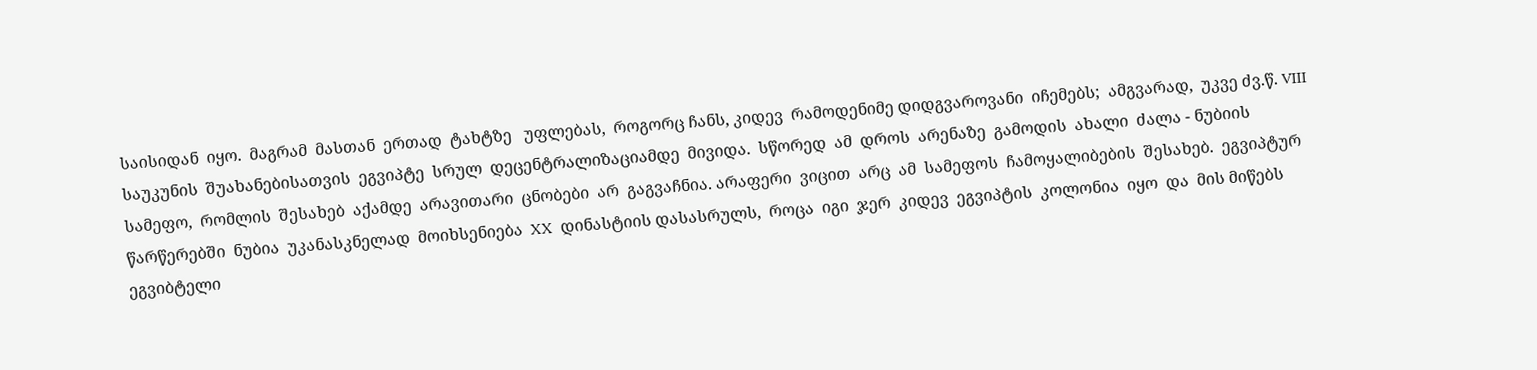საისიდან  იყო.  მაგრამ  მასთან  ერთად  ტახტზე   უფლებას,  როგორც ჩანს, კიდევ  რამოდენიმე დიდგვაროვანი  იჩემებს;  ამგვარად,  უკვე ძვ.წ. VIII  საუკუნის  შუახანებისათვის  ეგვიპტე  სრულ  დეცენტრალიზაციამდე  მივიდა.  სწორედ  ამ  დროს  არენაზე  გამოდის  ახალი  ძალა - ნუბიის  სამეფო,  რომლის  შესახებ  აქამდე  არავითარი  ცნობები  არ  გაგვაჩნია. არაფერი  ვიცით  არც  ამ  სამეფოს  ჩამოყალიბების  შესახებ.  ეგვიპტურ  წარწერებში  ნუბია  უკანასკნელად  მოიხსენიება  XX  დინასტიის დასასრულს,  როცა  იგი  ჯერ  კიდევ  ეგვიპტის  კოლონია  იყო  და  მის მიწებს  ეგვიბტელი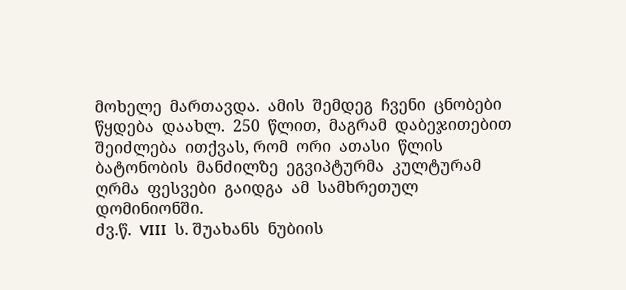მოხელე  მართავდა.  ამის  შემდეგ  ჩვენი  ცნობები წყდება  დაახლ.  250  წლით,  მაგრამ  დაბეჯითებით  შეიძლება  ითქვას, რომ  ორი  ათასი  წლის  ბატონობის  მანძილზე  ეგვიპტურმა  კულტურამ  ღრმა  ფესვები  გაიდგა  ამ  სამხრეთულ  დომინიონში.
ძვ.წ.  VIII  ს. შუახანს  ნუბიის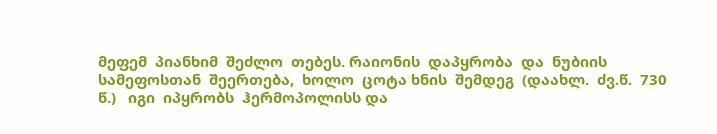მეფემ  პიანხიმ  შეძლო  თებეს. რაიონის  დაპყრობა  და  ნუბიის  სამეფოსთან  შეერთება,  ხოლო  ცოტა ხნის  შემდეგ  (დაახლ.  ძვ.წ.  730  წ.)   იგი  იპყრობს  ჰერმოპოლისს და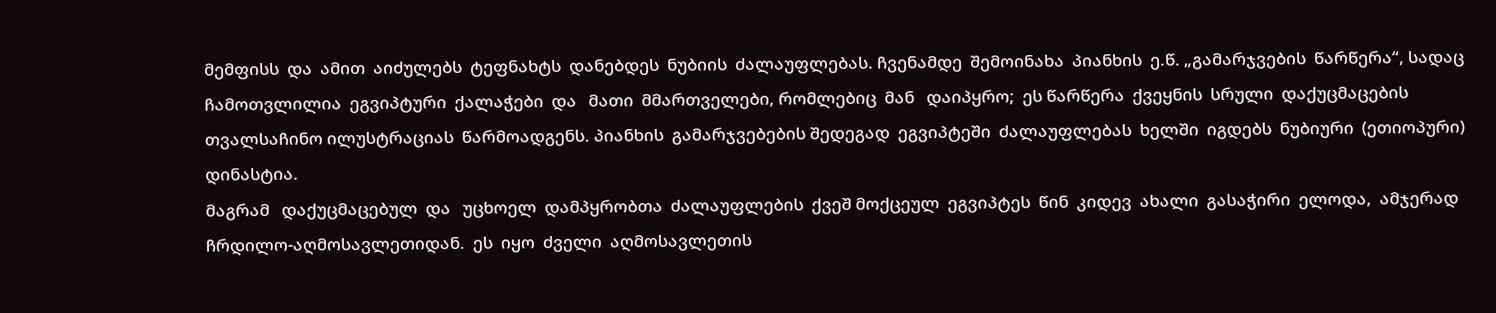მემფისს  და  ამით  აიძულებს  ტეფნახტს  დანებდეს  ნუბიის  ძალაუფლებას. ჩვენამდე  შემოინახა  პიანხის  ე.წ. „გამარჯვების  წარწერა“, სადაც  ჩამოთვლილია  ეგვიპტური  ქალაჭები  და   მათი  მმართველები, რომლებიც  მან   დაიპყრო;  ეს წარწერა  ქვეყნის  სრული  დაქუცმაცების  თვალსაჩინო ილუსტრაციას  წარმოადგენს. პიანხის  გამარჯვებების შედეგად  ეგვიპტეში  ძალაუფლებას  ხელში  იგდებს  ნუბიური  (ეთიოპური)  დინასტია.
მაგრამ   დაქუცმაცებულ  და   უცხოელ  დამპყრობთა  ძალაუფლების  ქვეშ მოქცეულ  ეგვიპტეს  წინ  კიდევ  ახალი  გასაჭირი  ელოდა,  ამჯერად  ჩრდილო-აღმოსავლეთიდან.  ეს  იყო  ძველი  აღმოსავლეთის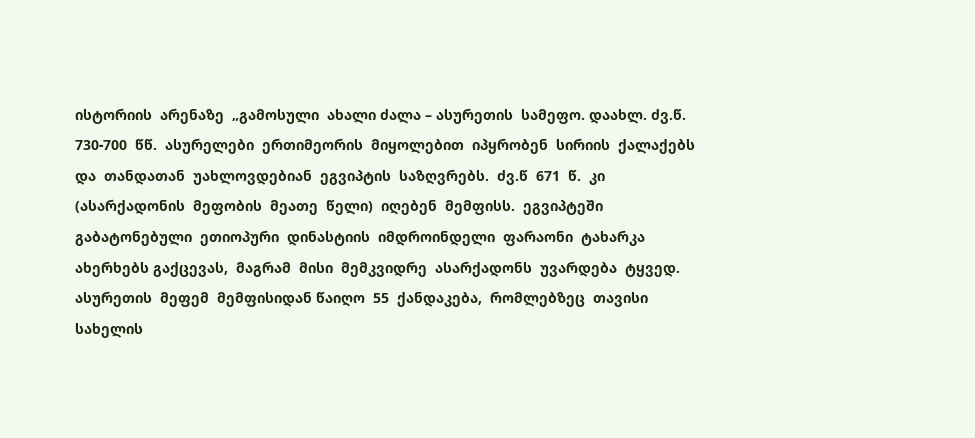ისტორიის  არენაზე  „გამოსული  ახალი ძალა – ასურეთის  სამეფო. დაახლ. ძვ.წ. 730-700  წწ.  ასურელები  ერთიმეორის  მიყოლებით  იპყრობენ  სირიის  ქალაქებს  და  თანდათან  უახლოვდებიან  ეგვიპტის  საზღვრებს.  ძვ.წ  671  წ.  კი (ასარქადონის  მეფობის  მეათე  წელი)  იღებენ  მემფისს.  ეგვიპტეში  გაბატონებული  ეთიოპური  დინასტიის  იმდროინდელი  ფარაონი  ტახარკა  ახერხებს გაქცევას,  მაგრამ  მისი  მემკვიდრე  ასარქადონს  უვარდება  ტყვედ.  ასურეთის  მეფემ  მემფისიდან წაიღო  55  ქანდაკება,  რომლებზეც  თავისი  სახელის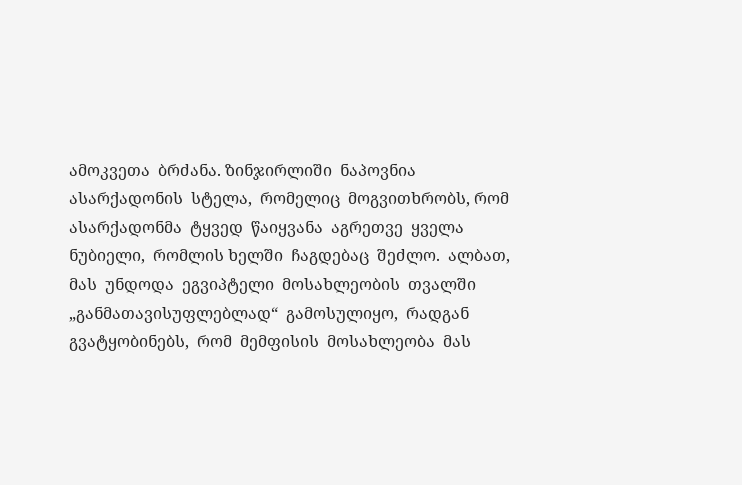ამოკვეთა  ბრძანა. ზინჯირლიში  ნაპოვნია  ასარქადონის  სტელა,  რომელიც  მოგვითხრობს, რომ  ასარქადონმა  ტყვედ  წაიყვანა  აგრეთვე  ყველა  ნუბიელი,  რომლის ხელში  ჩაგდებაც  შეძლო.  ალბათ,  მას  უნდოდა  ეგვიპტელი  მოსახლეობის  თვალში  „განმათავისუფლებლად“  გამოსულიყო,  რადგან  გვატყობინებს,  რომ  მემფისის  მოსახლეობა  მას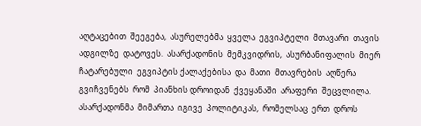აღტაცებით  შეეგება,  ასურელებმა  ყველა  ეგვიპტელი  მთავარი  თავის  ადგილზე  დატოვეს.  ასარქადონის  მემკვიდრის,  ასურბანიფალის  მიერ  ჩატარებული  ეგვიპტის ქალაქებისა  და  მათი  მთავრების  აღწერა  გვიჩვენებს  რომ  პიანხის დროიდან  ქვეყანაში  არაფერი  შეცვლილა.  ასარქადონმა  მიმართა  იგივე  პოლიტიკას,  რომელსაც  ერთ  დროს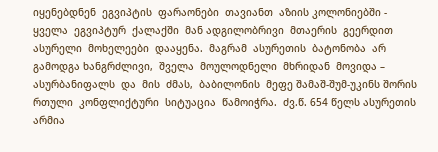იყენებდნენ  ეგვიპტის  ფარაონები  თავიანთ  აზიის კოლონიებში - ყველა  ეგვიპტურ  ქალაქში  მან ადგილობრივი  მთაერის  გეერდით  ასურელი  მოხელეები  დააყენა.  მაგრამ  ასურეთის  ბატონობა  არ  გამოდგა ხანგრძლივი,  შველა  მოულოდნელი  მხრიდან  მოვიდა – ასურბანიფალს  და  მის  ძმას,  ბაბილონის  მეფე შამაშ-შუმ-უკინს შორის  რთული  კონფლიქტური  სიტუაცია  წამოიჭრა.  ძვ.წ. 654 წელს ასურეთის  არმია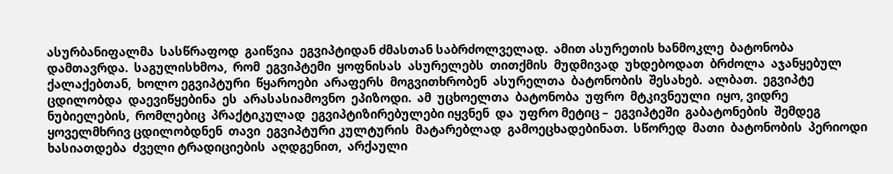ასურბანიფალმა  სასწრაფოდ  გაიწვია  ეგვიპტიდან ძმასთან საბრძოლველად.  ამით ასურეთის ხანმოკლე  ბატონობა  დამთავრდა.  საგულისხმოა,  რომ  ეგვიპტემი  ყოფნისას  ასურელებს  თითქმის  მუდმივად  უხდებოდათ  ბრძოლა  აჯანყებულ  ქალაქებთან,  ხოლო ეგვიპტური  წყაროები  არაფერს  მოგვითხრობენ  ასურელთა  ბატონობის  შესახებ.  ალბათ.  ეგვიპტე  ცდილობდა  დაევიწყებინა  ეს  არასასიამოვნო  ეპიზოდი.  ამ  უცხოელთა  ბატონობა  უფრო  მტკივნეული  იყო, ვიდრე  ნუბიელების,  რომლებიც  პრაქტიკულად  ეგვიპტიზირებულები იყვნენ  და  უფრო მეტიც –  ეგვიპტეში  გაბატონების  შემდეგ  ყოველმხრივ ცდილობდნენ  თავი  ეგვიპტური კულტურის  მატარებლად  გამოეცხადებინათ.  სწორედ  მათი  ბატონობის  პერიოდი  ხასიათდება  ძველი ტრადიციების  აღდგენით,  არქაული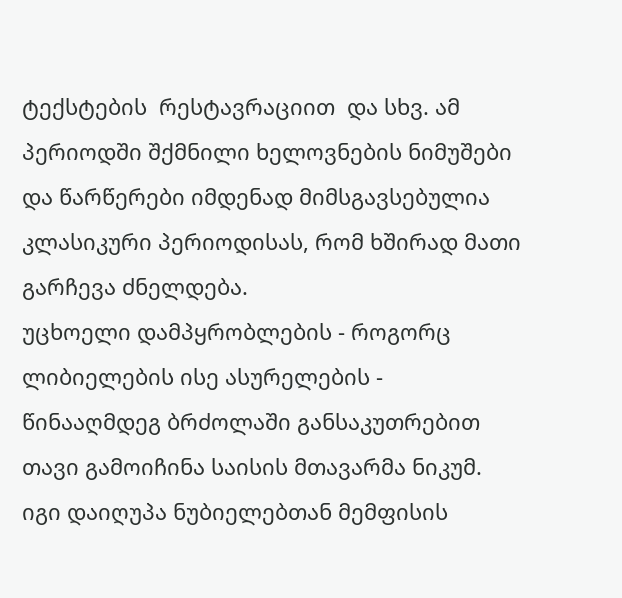ტექსტების  რესტავრაციით  და სხვ. ამ პერიოდში შქმნილი ხელოვნების ნიმუშები და წარწერები იმდენად მიმსგავსებულია კლასიკური პერიოდისას, რომ ხშირად მათი გარჩევა ძნელდება.
უცხოელი დამპყრობლების - როგორც ლიბიელების ისე ასურელების - წინააღმდეგ ბრძოლაში განსაკუთრებით თავი გამოიჩინა საისის მთავარმა ნიკუმ. იგი დაიღუპა ნუბიელებთან მემფისის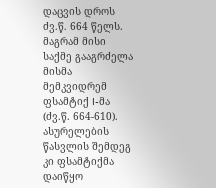დაცვის დროს ძვ.წ. 664 წელს. მაგრამ მისი საქმე გააგრძელა მისმა მემკვიდრემ ფსამტიქ I-მა (ძვ.წ. 664-610). ასურელების წასვლის შემდეგ კი ფსამტიქმა დაიწყო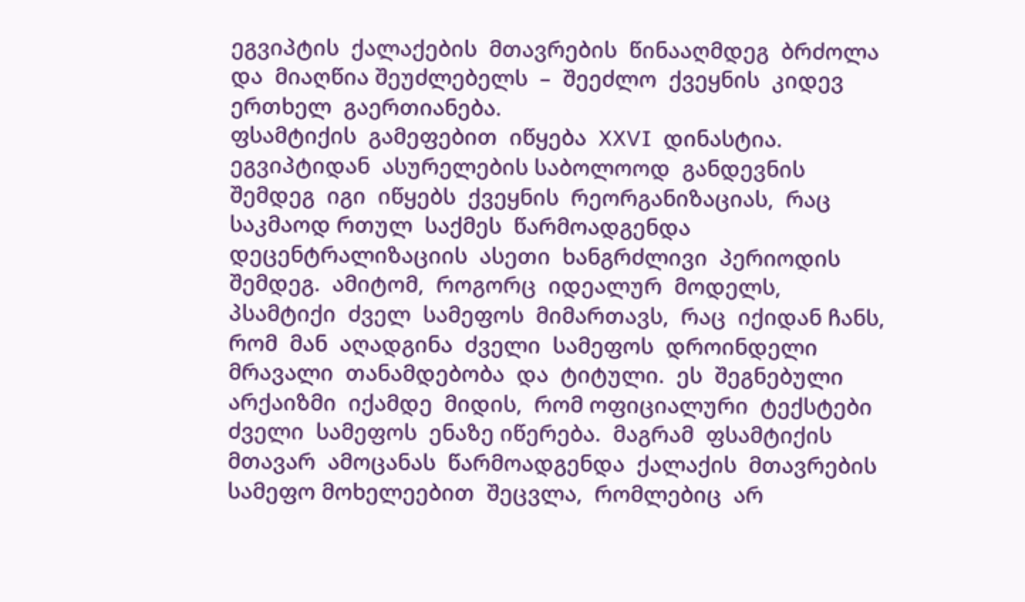ეგვიპტის  ქალაქების  მთავრების  წინააღმდეგ  ბრძოლა  და  მიაღწია შეუძლებელს  –  შეეძლო  ქვეყნის  კიდევ  ერთხელ  გაერთიანება.
ფსამტიქის  გამეფებით  იწყება  XXVI  დინასტია.  ეგვიპტიდან  ასურელების საბოლოოდ  განდევნის  შემდეგ  იგი  იწყებს  ქვეყნის  რეორგანიზაციას,  რაც  საკმაოდ რთულ  საქმეს  წარმოადგენდა დეცენტრალიზაციის  ასეთი  ხანგრძლივი  პერიოდის  შემდეგ.  ამიტომ,  როგორც  იდეალურ  მოდელს,  პსამტიქი  ძველ  სამეფოს  მიმართავს,  რაც  იქიდან ჩანს,  რომ  მან  აღადგინა  ძველი  სამეფოს  დროინდელი  მრავალი  თანამდებობა  და  ტიტული.  ეს  შეგნებული  არქაიზმი  იქამდე  მიდის,  რომ ოფიციალური  ტექსტები  ძველი  სამეფოს  ენაზე იწერება.  მაგრამ  ფსამტიქის  მთავარ  ამოცანას  წარმოადგენდა  ქალაქის  მთავრების  სამეფო მოხელეებით  შეცვლა,  რომლებიც  არ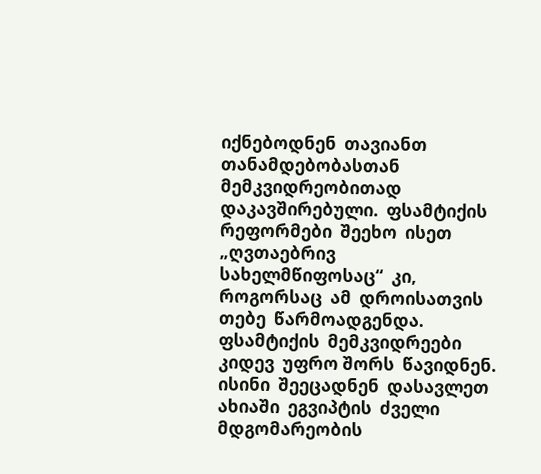იქნებოდნენ  თავიანთ  თანამდებობასთან  მემკვიდრეობითად  დაკავშირებული.  ფსამტიქის  რეფორმები  შეეხო  ისეთ  „ღვთაებრივ  სახელმწიფოსაც“  კი,  როგორსაც  ამ  დროისათვის  თებე  წარმოადგენდა. ფსამტიქის  მემკვიდრეები  კიდევ  უფრო შორს  წავიდნენ. ისინი  შეეცადნენ  დასავლეთ  ახიაში  ეგვიპტის  ძველი მდგომარეობის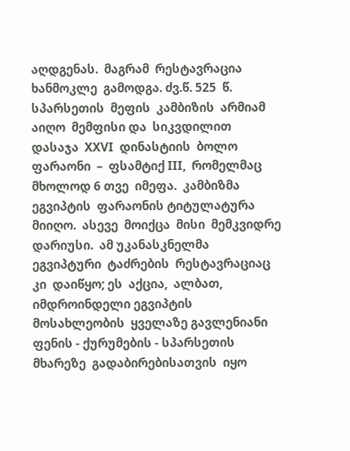აღდგენას.  მაგრამ  რესტავრაცია  ხანმოკლე  გამოდგა. ძვ.წ. 525  წ.  სპარსეთის  მეფის  კამბიზის  არმიამ  აიღო  მემფისი და  სიკვდილით  დასაჯა  XXVI  დინასტიის  ბოლო  ფარაონი  –  ფსამტიქ III,  რომელმაც  მხოლოდ 6 თვე  იმეფა.  კამბიზმა  ეგვიპტის  ფარაონის ტიტულატურა  მიიღო.  ასევე  მოიქცა  მისი  მემკვიდრე  დარიუსი.  ამ უკანასკნელმა  ეგვიპტური  ტაძრების  რესტავრაციაც  კი  დაიწყო; ეს  აქცია,  ალბათ, იმდროინდელი ეგვიპტის  მოსახლეობის  ყველაზე გავლენიანი  ფენის - ქურუმების - სპარსეთის  მხარეზე  გადაბირებისათვის  იყო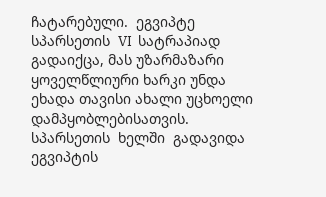ჩატარებული.  ეგვიპტე  სპარსეთის  VI  სატრაპიად გადაიქცა, მას უზარმაზარი ყოველწლიური ხარკი უნდა ეხადა თავისი ახალი უცხოელი  დამპყობლებისათვის.  სპარსეთის  ხელში  გადავიდა  ეგვიპტის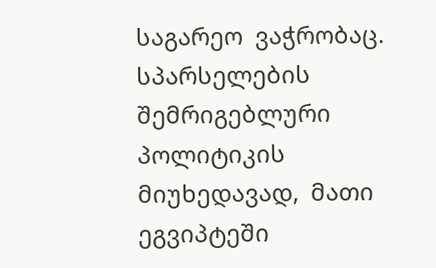საგარეო  ვაჭრობაც.
სპარსელების  შემრიგებლური  პოლიტიკის   მიუხედავად,  მათი ეგვიპტეში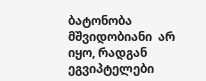ბატონობა  მშვიდობიანი  არ  იყო, რადგან  ეგვიპტელები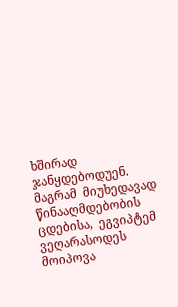ხშირად  ჯანყდებოდუენ.  მაგრამ  მიუხედავად  წინააღმდებობის ცდებისა,  ეგვიპტემ  ვეღარასოდეს  მოიპოვა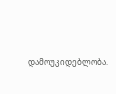დამოუკიდებლობა.